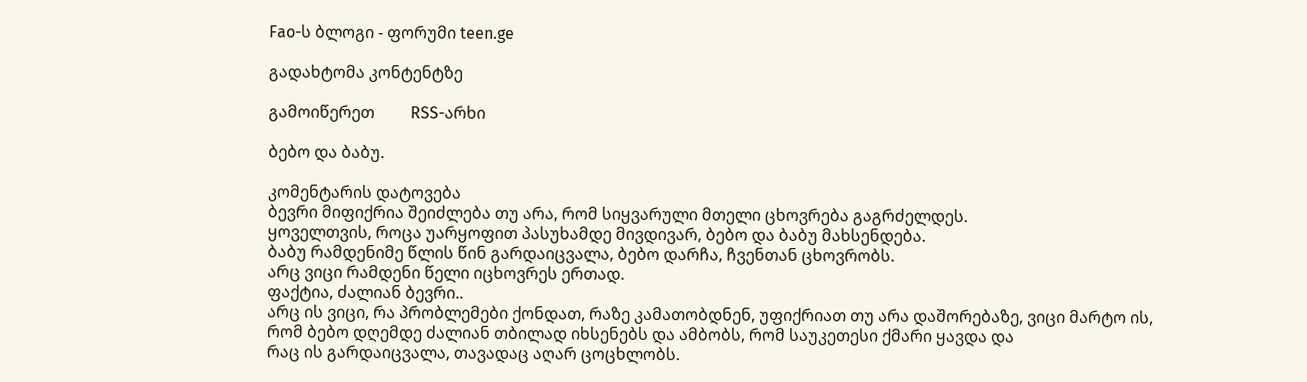Fao-ს ბლოგი - ფორუმი teen.ge

გადახტომა კონტენტზე

გამოიწერეთ         RSS-არხი

ბებო და ბაბუ.

კომენტარის დატოვება
ბევრი მიფიქრია შეიძლება თუ არა, რომ სიყვარული მთელი ცხოვრება გაგრძელდეს.
ყოველთვის, როცა უარყოფით პასუხამდე მივდივარ, ბებო და ბაბუ მახსენდება.
ბაბუ რამდენიმე წლის წინ გარდაიცვალა, ბებო დარჩა, ჩვენთან ცხოვრობს.
არც ვიცი რამდენი წელი იცხოვრეს ერთად.
ფაქტია, ძალიან ბევრი..
არც ის ვიცი, რა პრობლემები ქონდათ, რაზე კამათობდნენ, უფიქრიათ თუ არა დაშორებაზე, ვიცი მარტო ის,
რომ ბებო დღემდე ძალიან თბილად იხსენებს და ამბობს, რომ საუკეთესი ქმარი ყავდა და
რაც ის გარდაიცვალა, თავადაც აღარ ცოცხლობს.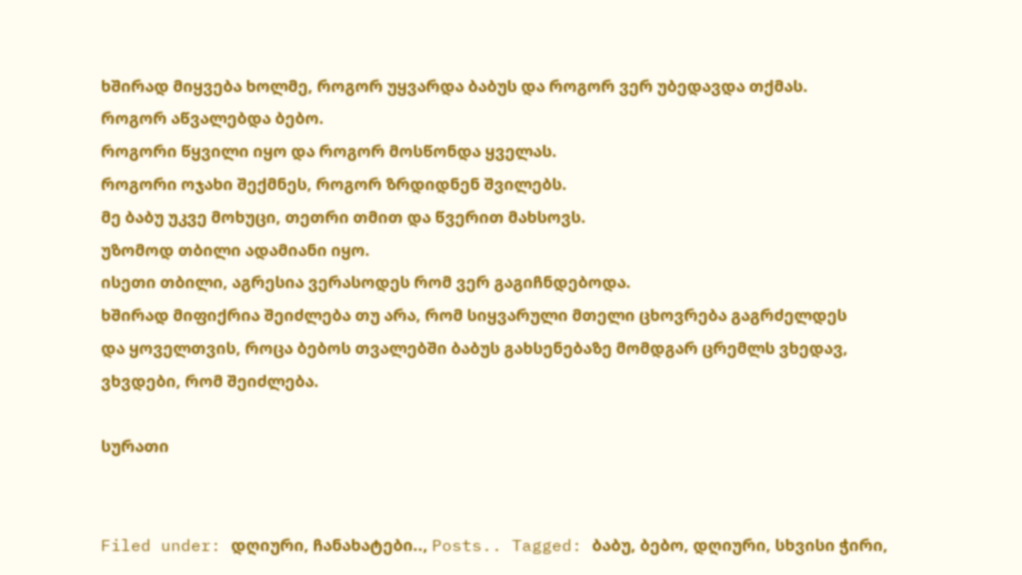ხშირად მიყვება ხოლმე, როგორ უყვარდა ბაბუს და როგორ ვერ უბედავდა თქმას.
როგორ აწვალებდა ბებო.
როგორი წყვილი იყო და როგორ მოსწონდა ყველას.
როგორი ოჯახი შექმნეს, როგორ ზრდიდნენ შვილებს.
მე ბაბუ უკვე მოხუცი, თეთრი თმით და წვერით მახსოვს.
უზომოდ თბილი ადამიანი იყო.
ისეთი თბილი, აგრესია ვერასოდეს რომ ვერ გაგიჩნდებოდა.
ხშირად მიფიქრია შეიძლება თუ არა, რომ სიყვარული მთელი ცხოვრება გაგრძელდეს
და ყოველთვის, როცა ბებოს თვალებში ბაბუს გახსენებაზე მომდგარ ცრემლს ვხედავ,
ვხვდები, რომ შეიძლება.

სურათი


Filed under: დღიური, ჩანახატები.., Posts.. Tagged: ბაბუ, ბებო, დღიური, სხვისი ჭირი,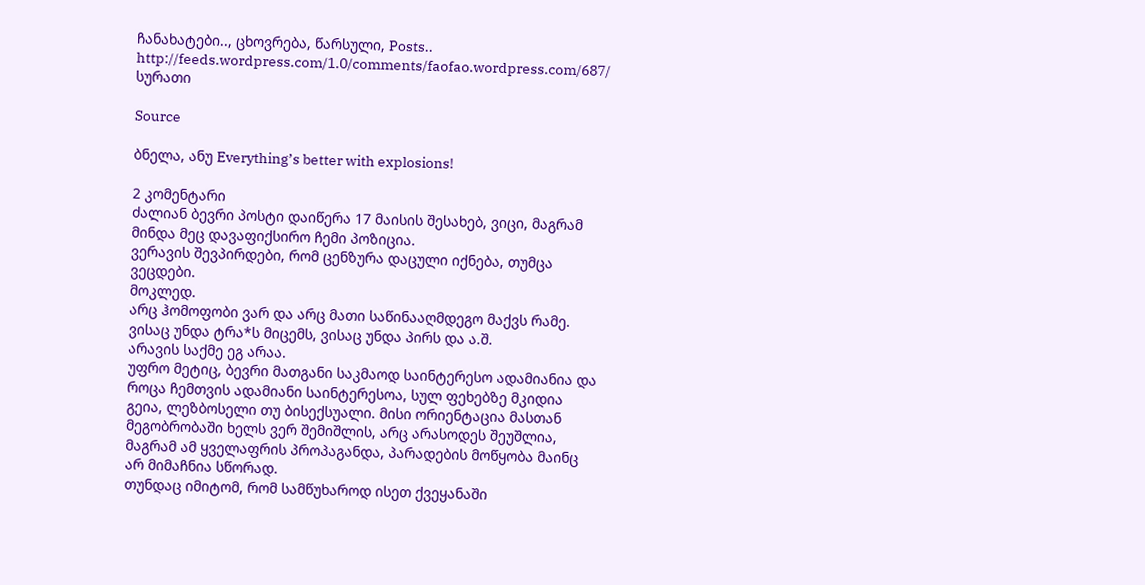ჩანახატები.., ცხოვრება, წარსული, Posts.. http://feeds.wordpress.com/1.0/comments/faofao.wordpress.com/687/ სურათი

Source

ბნელა, ანუ Everything’s better with explosions!

2 კომენტარი
ძალიან ბევრი პოსტი დაიწერა 17 მაისის შესახებ, ვიცი, მაგრამ მინდა მეც დავაფიქსირო ჩემი პოზიცია.
ვერავის შევპირდები, რომ ცენზურა დაცული იქნება, თუმცა ვეცდები.
მოკლედ.
არც ჰომოფობი ვარ და არც მათი საწინააღმდეგო მაქვს რამე. ვისაც უნდა ტრა*ს მიცემს, ვისაც უნდა პირს და ა.შ.
არავის საქმე ეგ არაა.
უფრო მეტიც, ბევრი მათგანი საკმაოდ საინტერესო ადამიანია და როცა ჩემთვის ადამიანი საინტერესოა, სულ ფეხებზე მკიდია გეია, ლეზბოსელი თუ ბისექსუალი. მისი ორიენტაცია მასთან მეგობრობაში ხელს ვერ შემიშლის, არც არასოდეს შეუშლია, მაგრამ ამ ყველაფრის პროპაგანდა, პარადების მოწყობა მაინც არ მიმაჩნია სწორად.
თუნდაც იმიტომ, რომ სამწუხაროდ ისეთ ქვეყანაში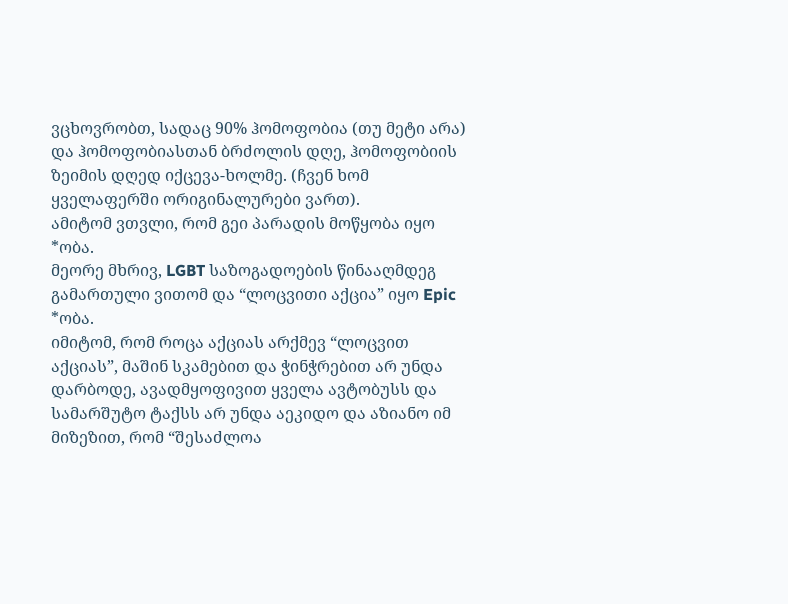ვცხოვრობთ, სადაც 90% ჰომოფობია (თუ მეტი არა) და ჰომოფობიასთან ბრძოლის დღე, ჰომოფობიის ზეიმის დღედ იქცევა-ხოლმე. (ჩვენ ხომ ყველაფერში ორიგინალურები ვართ).
ამიტომ ვთვლი, რომ გეი პარადის მოწყობა იყო *ობა.
მეორე მხრივ, LGBT საზოგადოების წინააღმდეგ გამართული ვითომ და “ლოცვითი აქცია” იყო Epic *ობა.
იმიტომ, რომ როცა აქციას არქმევ “ლოცვით აქციას”, მაშინ სკამებით და ჭინჭრებით არ უნდა დარბოდე, ავადმყოფივით ყველა ავტობუსს და სამარშუტო ტაქსს არ უნდა აეკიდო და აზიანო იმ მიზეზით, რომ “შესაძლოა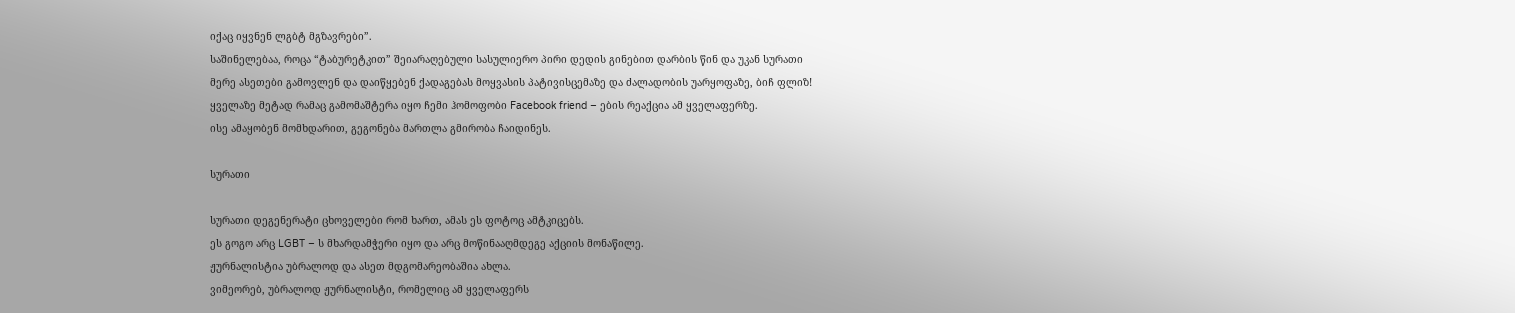იქაც იყვნენ ლგბტ მგზავრები”.
საშინელებაა, როცა “ტაბურეტკით” შეიარაღებული სასულიერო პირი დედის გინებით დარბის წინ და უკან სურათი
მერე ასეთები გამოვლენ და დაიწყებენ ქადაგებას მოყვასის პატივისცემაზე და ძალადობის უარყოფაზე, ბიჩ ფლიზ!
ყველაზე მეტად რამაც გამომაშტერა იყო ჩემი ჰომოფობი Facebook friend – ების რეაქცია ამ ყველაფერზე.
ისე ამაყობენ მომხდარით, გეგონება მართლა გმირობა ჩაიდინეს.

სურათი

სურათი დეგენერატი ცხოველები რომ ხართ, ამას ეს ფოტოც ამტკიცებს.
ეს გოგო არც LGBT – ს მხარდამჭერი იყო და არც მოწინააღმდეგე აქციის მონაწილე.
ჟურნალისტია უბრალოდ და ასეთ მდგომარეობაშია ახლა.
ვიმეორებ, უბრალოდ ჟურნალისტი, რომელიც ამ ყველაფერს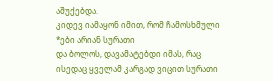აშუქებდა.
კიდევ იამაყონ იმით, რომ ჩამოსხმული *ები არიან სურათი
და ბოლოს, დავამატებდი იმას, რაც ისედაც ყველამ კარგად ვიცით სურათი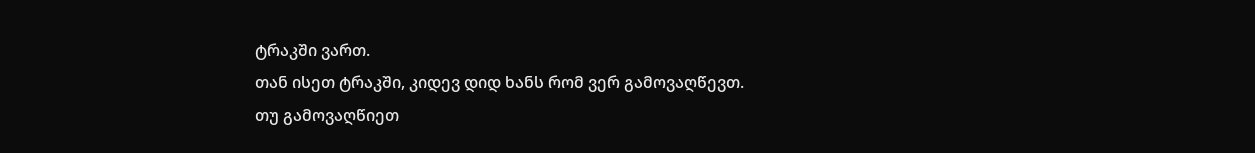ტრაკში ვართ.
თან ისეთ ტრაკში, კიდევ დიდ ხანს რომ ვერ გამოვაღწევთ.
თუ გამოვაღწიეთ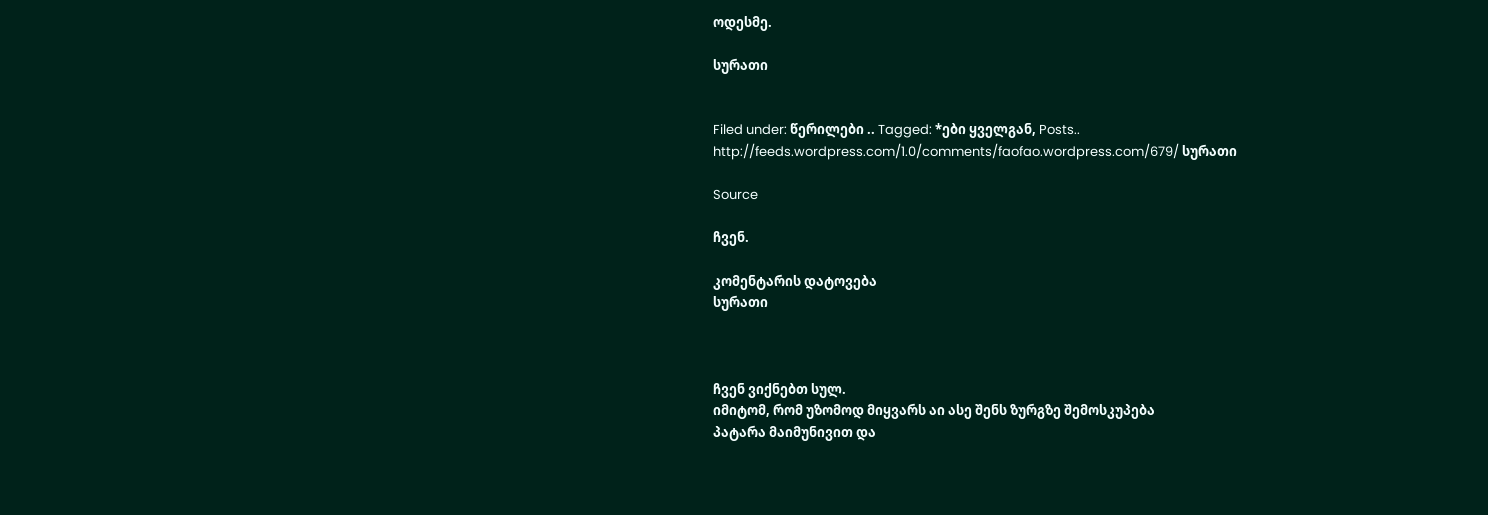ოდესმე.

სურათი


Filed under: წერილები .. Tagged: *ები ყველგან, Posts.. http://feeds.wordpress.com/1.0/comments/faofao.wordpress.com/679/ სურათი

Source

ჩვენ.

კომენტარის დატოვება
სურათი



ჩვენ ვიქნებთ სულ.
იმიტომ, რომ უზომოდ მიყვარს აი ასე შენს ზურგზე შემოსკუპება
პატარა მაიმუნივით და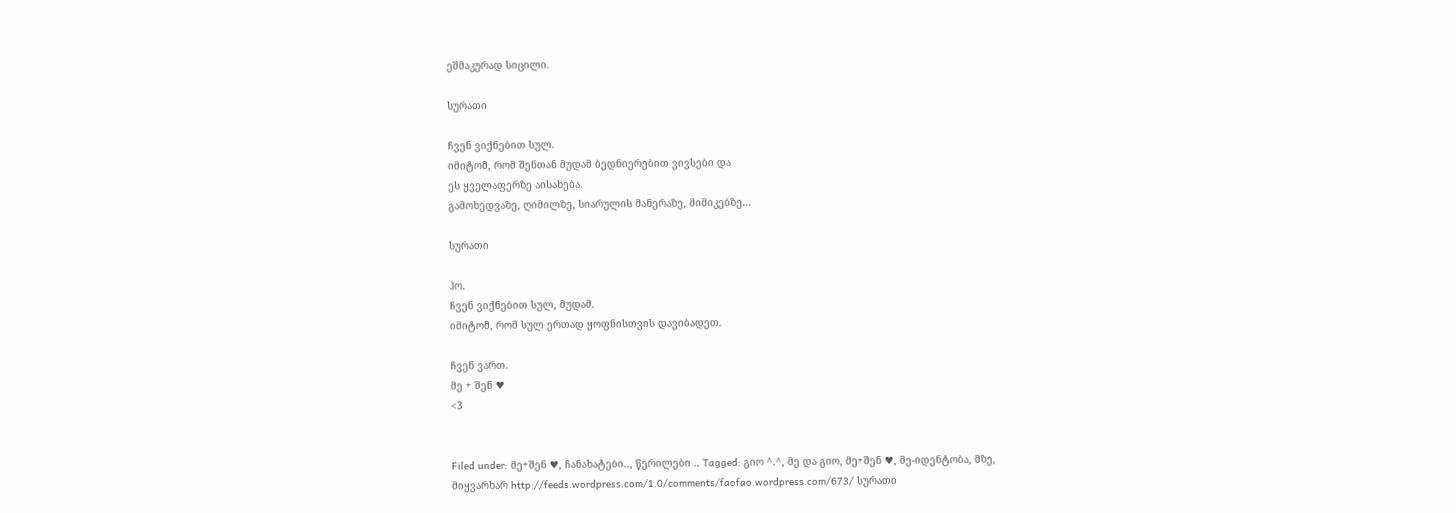ეშმაკურად სიცილი.

სურათი

ჩვენ ვიქნებით სულ.
იმიტომ, რომ შენთან მუდამ ბედნიერებით ვივსები და
ეს ყველაფერზე აისახება.
გამოხედვაზე, ღიმილზე, სიარულის მანერაზე, მიმიკებზე…

სურათი

ჰო.
ჩვენ ვიქნებით სულ, მუდამ.
იმიტომ, რომ სულ ერთად ყოფნისთვის დავიბადეთ.

ჩვენ ვართ.
მე + შენ ♥
<3


Filed under: მე+შენ ♥, ჩანახატები.., წერილები .. Tagged: გიო ^.^, მე და გიო, მე+შენ ♥, მე-იდენტობა, მზე, მიყვარხარ http://feeds.wordpress.com/1.0/comments/faofao.wordpress.com/673/ სურათი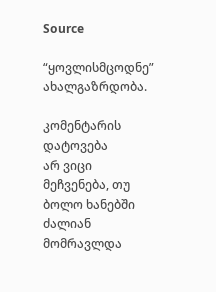Source

“ყოვლისმცოდნე” ახალგაზრდობა.

კომენტარის დატოვება
არ ვიცი მეჩვენება, თუ ბოლო ხანებში ძალიან მომრავლდა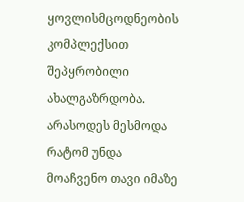ყოვლისმცოდნეობის კომპლექსით შეპყრობილი ახალგაზრდობა.
არასოდეს მესმოდა რატომ უნდა მოაჩვენო თავი იმაზე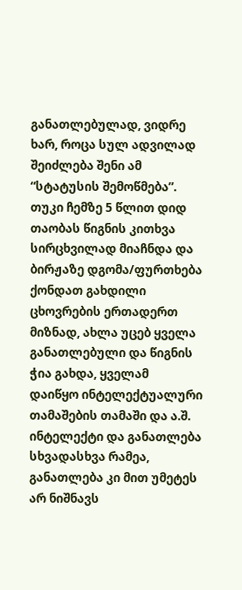განათლებულად, ვიდრე ხარ, როცა სულ ადვილად შეიძლება შენი ამ “სტატუსის შემოწმება”.
თუკი ჩემზე 5 წლით დიდ თაობას წიგნის კითხვა სირცხვილად მიაჩნდა და
ბირჟაზე დგომა/ფურთხება ქონდათ გახდილი ცხოვრების ერთადერთ მიზნად, ახლა უცებ ყველა განათლებული და წიგნის ჭია გახდა, ყველამ
დაიწყო ინტელექტუალური თამაშების თამაში და ა.შ.
ინტელექტი და განათლება სხვადასხვა რამეა, განათლება კი მით უმეტეს არ ნიშნავს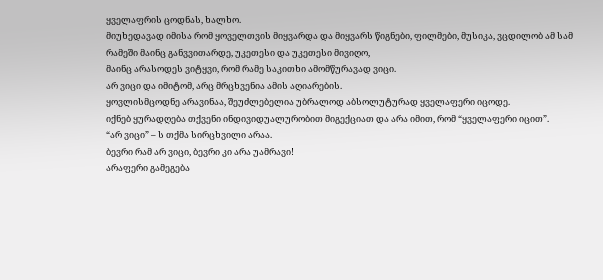ყველაფრის ცოდნას, ხალხო.
მიუხედავად იმისა რომ ყოველთვის მიყვარდა და მიყვარს წიგნები, ფილმები, მუსიკა, ვცდილობ ამ სამ რამეში მაინც განვვითარდე, უკეთესი და უკეთესი მივიღო,
მაინც არასოდეს ვიტყვი, რომ რამე საკითხი ამომწურავად ვიცი.
არ ვიცი და იმიტომ, არც მრცხვენია ამის აღიარების.
ყოვლისმცოდნე არავინაა, შეუძლებელია უბრალოდ აბსოლუტურად ყველაფერი იცოდე.
იქნებ ყურადღება თქვენი ინდივიდუალურობით მიგექციათ და არა იმით, რომ “ყველაფერი იცით”.
“არ ვიცი” – ს თქმა სირცხვილი არაა.
ბევრი რამ არ ვიცი, ბევრი კი არა უამრავი!
არაფერი გამეგება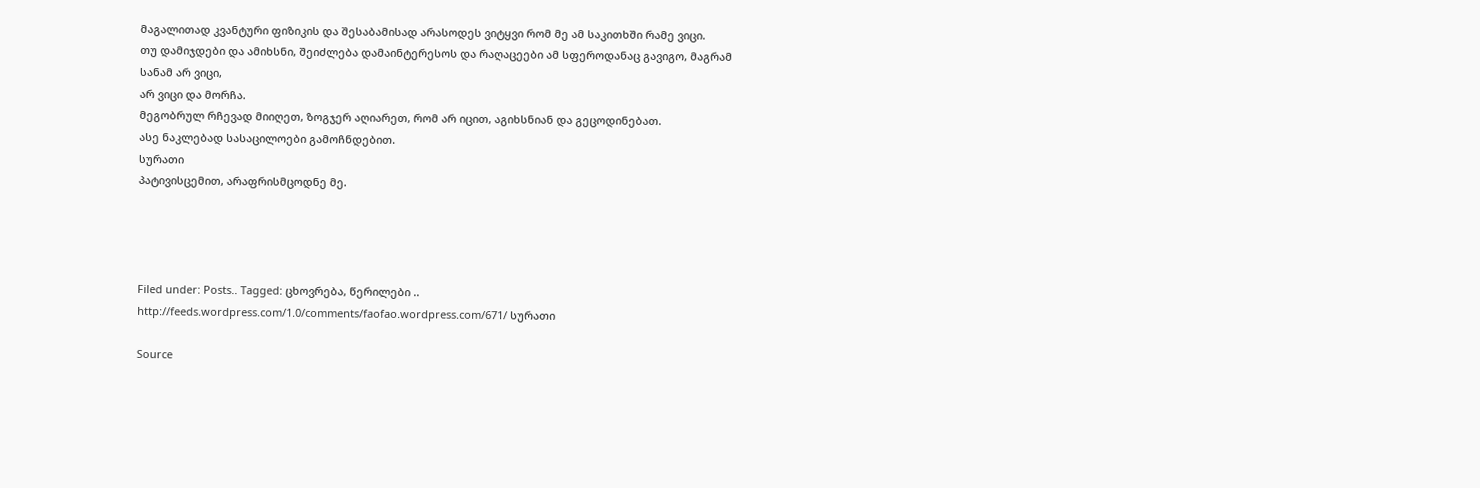მაგალითად კვანტური ფიზიკის და შესაბამისად არასოდეს ვიტყვი რომ მე ამ საკითხში რამე ვიცი.
თუ დამიჯდები და ამიხსნი, შეიძლება დამაინტერესოს და რაღაცეები ამ სფეროდანაც გავიგო, მაგრამ სანამ არ ვიცი,
არ ვიცი და მორჩა.
მეგობრულ რჩევად მიიღეთ, ზოგჯერ აღიარეთ, რომ არ იცით, აგიხსნიან და გეცოდინებათ.
ასე ნაკლებად სასაცილოები გამოჩნდებით.
სურათი
პატივისცემით, არაფრისმცოდნე მე.




Filed under: Posts.. Tagged: ცხოვრება, წერილები .. http://feeds.wordpress.com/1.0/comments/faofao.wordpress.com/671/ სურათი

Source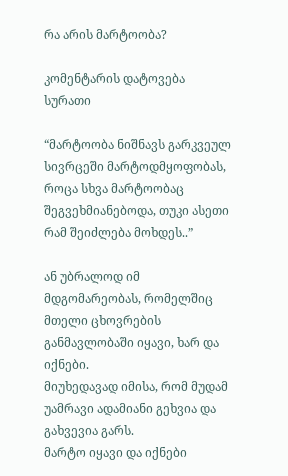რა არის მარტოობა?

კომენტარის დატოვება
სურათი

“მარტოობა ნიშნავს გარკვეულ სივრცეში მარტოდმყოფობას, როცა სხვა მარტოობაც შეგვეხმიანებოდა, თუკი ასეთი რამ შეიძლება მოხდეს..”

ან უბრალოდ იმ მდგომარეობას, რომელშიც მთელი ცხოვრების განმავლობაში იყავი, ხარ და იქნები.
მიუხედავად იმისა, რომ მუდამ უამრავი ადამიანი გეხვია და გახვევია გარს.
მარტო იყავი და იქნები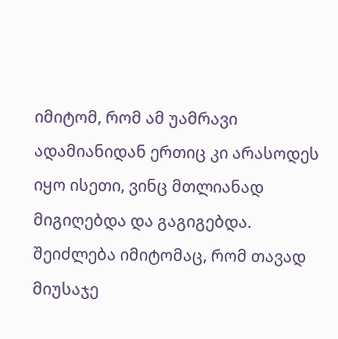იმიტომ, რომ ამ უამრავი ადამიანიდან ერთიც კი არასოდეს იყო ისეთი, ვინც მთლიანად მიგიღებდა და გაგიგებდა.
შეიძლება იმიტომაც, რომ თავად მიუსაჯე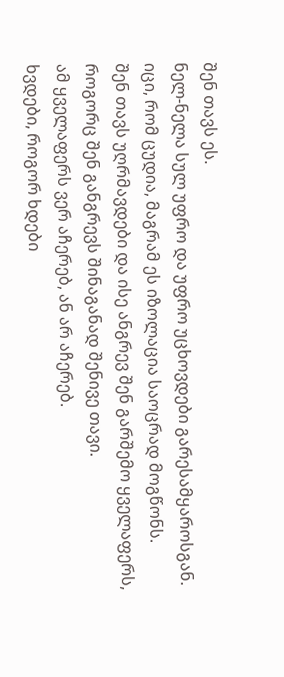შენ თავს ეს.
ნელ-ნელა სულ უფრო და უფრო უცხოვდები გარესამყაროსგან.
იცი, რომ ცუდია, მაგრამ ეს იზოლაცია საოცრად მოგწონს.
შენ თავს უღრმავდები და ისე ანგრევ შენ გარშემო ყველაფერს, როგორც შენ განგრევს შინაგანად შენივე თავი.
ამ ყველაფერს ვერ აჩერებ, ან არ აჩერებ.
ხვდები, როგორ ხდები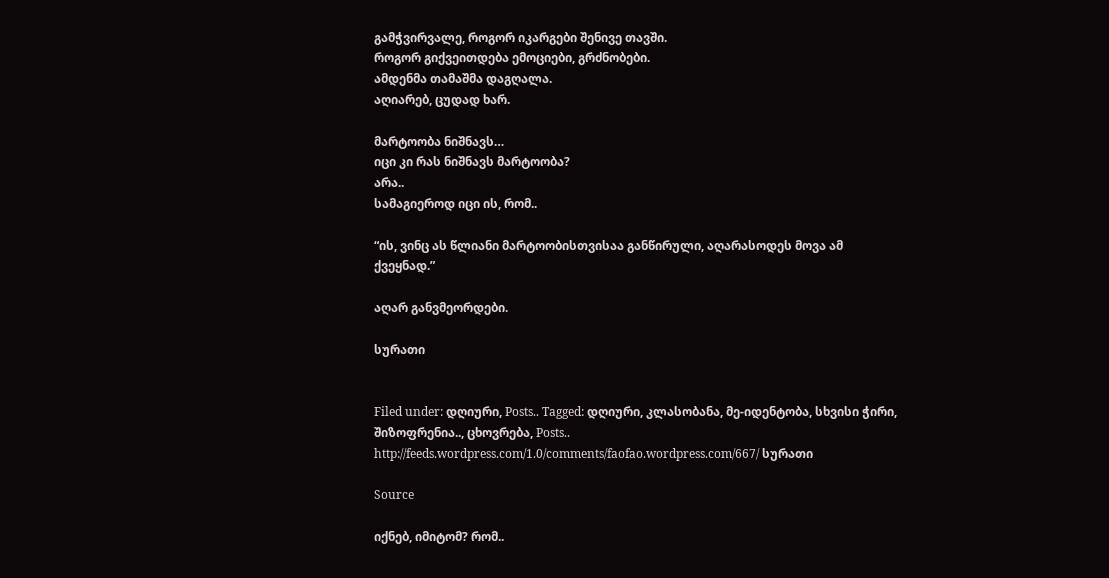გამჭვირვალე, როგორ იკარგები შენივე თავში.
როგორ გიქვეითდება ემოციები, გრძნობები.
ამდენმა თამაშმა დაგღალა.
აღიარებ, ცუდად ხარ.

მარტოობა ნიშნავს…
იცი კი რას ნიშნავს მარტოობა?
არა..
სამაგიეროდ იცი ის, რომ..

“ის, ვინც ას წლიანი მარტოობისთვისაა განწირული, აღარასოდეს მოვა ამ ქვეყნად.”

აღარ განვმეორდები.

სურათი


Filed under: დღიური, Posts.. Tagged: დღიური, კლასობანა, მე-იდენტობა, სხვისი ჭირი, შიზოფრენია.., ცხოვრება, Posts.. http://feeds.wordpress.com/1.0/comments/faofao.wordpress.com/667/ სურათი

Source

იქნებ, იმიტომ? რომ..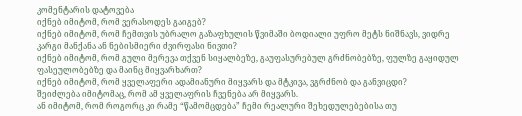კომენტარის დატოვება
იქნებ იმიტომ, რომ ვერასოდეს გაიგებ?
იქნებ იმიტომ, რომ ჩემთვის უბრალო გაზაფხულის წვიმაში ბოდიალი უფრო მეტს ნიშნავს, ვიდრე
კარგი მანქანა ან ნებისმიერი ძვირფასი ნივთი?
იქნებ იმიტომ, რომ გული მერევა თქვენ სიყალბეზე, გაუფასურებულ გრძნობებზე, ფულზე გაყიდულ ფასეულობებზე და მაინც მიყვარხართ?
იქნებ იმიტომ, რომ ყველაფერი ადამიანური მიყვარს და მტკივა, ვგრძნობ და განვიცდი?
შეიძლება იმიტომაც, რომ ამ ყველაფრის ჩვენება არ მიყვარს.
ან იმიტომ, რომ როგორც კი რამე “წამომცდება” ჩემი რეალური შეხედულებებისა თუ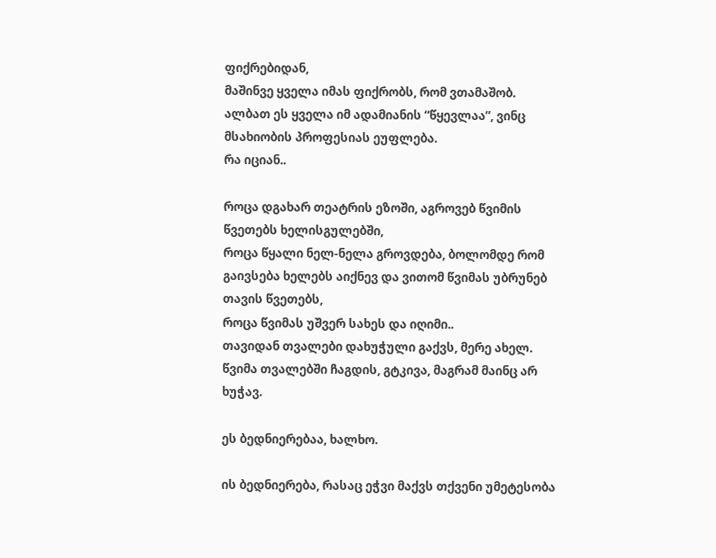ფიქრებიდან,
მაშინვე ყველა იმას ფიქრობს, რომ ვთამაშობ.
ალბათ ეს ყველა იმ ადამიანის “წყევლაა”, ვინც მსახიობის პროფესიას ეუფლება.
რა იციან..

როცა დგახარ თეატრის ეზოში, აგროვებ წვიმის წვეთებს ხელისგულებში,
როცა წყალი ნელ-ნელა გროვდება, ბოლომდე რომ გაივსება ხელებს აიქნევ და ვითომ წვიმას უბრუნებ თავის წვეთებს,
როცა წვიმას უშვერ სახეს და იღიმი..
თავიდან თვალები დახუჭული გაქვს, მერე ახელ.
წვიმა თვალებში ჩაგდის, გტკივა, მაგრამ მაინც არ ხუჭავ.

ეს ბედნიერებაა, ხალხო.

ის ბედნიერება, რასაც ეჭვი მაქვს თქვენი უმეტესობა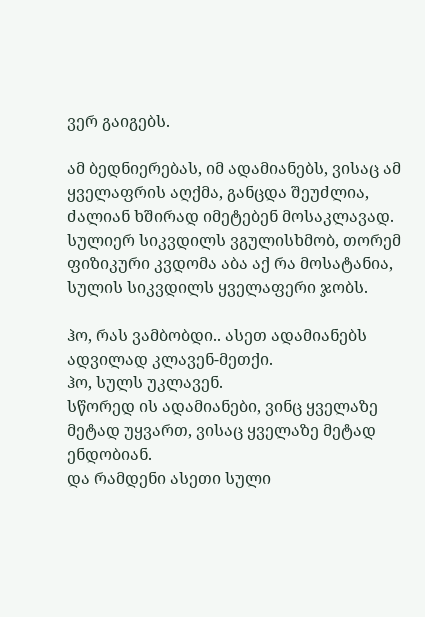ვერ გაიგებს.

ამ ბედნიერებას, იმ ადამიანებს, ვისაც ამ ყველაფრის აღქმა, განცდა შეუძლია, ძალიან ხშირად იმეტებენ მოსაკლავად.
სულიერ სიკვდილს ვგულისხმობ, თორემ ფიზიკური კვდომა აბა აქ რა მოსატანია, სულის სიკვდილს ყველაფერი ჯობს.

ჰო, რას ვამბობდი.. ასეთ ადამიანებს ადვილად კლავენ-მეთქი.
ჰო, სულს უკლავენ.
სწორედ ის ადამიანები, ვინც ყველაზე მეტად უყვართ, ვისაც ყველაზე მეტად ენდობიან.
და რამდენი ასეთი სული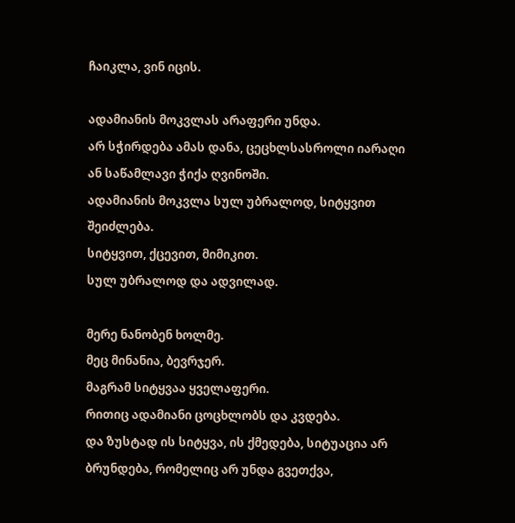ჩაიკლა, ვინ იცის.

ადამიანის მოკვლას არაფერი უნდა.
არ სჭირდება ამას დანა, ცეცხლსასროლი იარაღი ან საწამლავი ჭიქა ღვინოში.
ადამიანის მოკვლა სულ უბრალოდ, სიტყვით შეიძლება.
სიტყვით, ქცევით, მიმიკით.
სულ უბრალოდ და ადვილად.

მერე ნანობენ ხოლმე.
მეც მინანია, ბევრჯერ.
მაგრამ სიტყვაა ყველაფერი.
რითიც ადამიანი ცოცხლობს და კვდება.
და ზუსტად ის სიტყვა, ის ქმედება, სიტუაცია არ ბრუნდება, რომელიც არ უნდა გვეთქვა,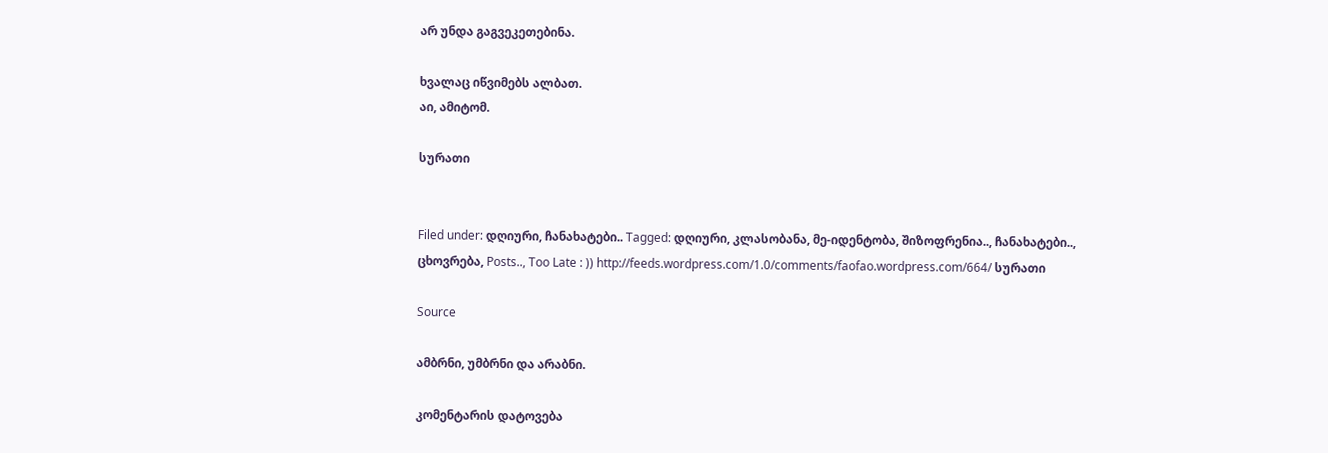არ უნდა გაგვეკეთებინა.

ხვალაც იწვიმებს ალბათ.
აი, ამიტომ.

სურათი


Filed under: დღიური, ჩანახატები.. Tagged: დღიური, კლასობანა, მე-იდენტობა, შიზოფრენია.., ჩანახატები.., ცხოვრება, Posts.., Too Late : )) http://feeds.wordpress.com/1.0/comments/faofao.wordpress.com/664/ სურათი

Source

ამბრნი, უმბრნი და არაბნი.

კომენტარის დატოვება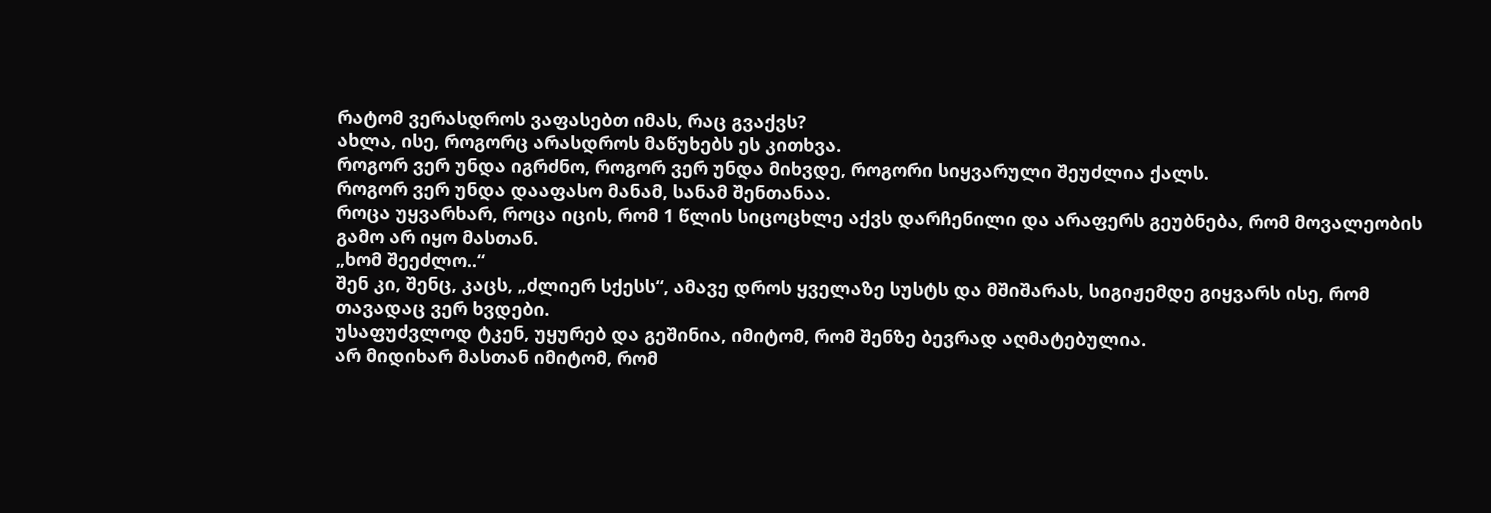რატომ ვერასდროს ვაფასებთ იმას, რაც გვაქვს?
ახლა, ისე, როგორც არასდროს მაწუხებს ეს კითხვა.
როგორ ვერ უნდა იგრძნო, როგორ ვერ უნდა მიხვდე, როგორი სიყვარული შეუძლია ქალს.
როგორ ვერ უნდა დააფასო მანამ, სანამ შენთანაა.
როცა უყვარხარ, როცა იცის, რომ 1 წლის სიცოცხლე აქვს დარჩენილი და არაფერს გეუბნება, რომ მოვალეობის გამო არ იყო მასთან.
„ხომ შეეძლო..“
შენ კი, შენც, კაცს, „ძლიერ სქესს“, ამავე დროს ყველაზე სუსტს და მშიშარას, სიგიჟემდე გიყვარს ისე, რომ თავადაც ვერ ხვდები.
უსაფუძვლოდ ტკენ, უყურებ და გეშინია, იმიტომ, რომ შენზე ბევრად აღმატებულია.
არ მიდიხარ მასთან იმიტომ, რომ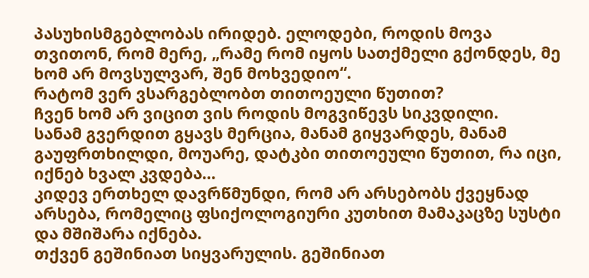პასუხისმგებლობას ირიდებ. ელოდები, როდის მოვა თვითონ, რომ მერე, „რამე რომ იყოს სათქმელი გქონდეს, მე ხომ არ მოვსულვარ, შენ მოხვედიო“.
რატომ ვერ ვსარგებლობთ თითოეული წუთით?
ჩვენ ხომ არ ვიცით ვის როდის მოგვიწევს სიკვდილი.
სანამ გვერდით გყავს მერცია, მანამ გიყვარდეს, მანამ გაუფრთხილდი, მოუარე, დატკბი თითოეული წუთით, რა იცი, იქნებ ხვალ კვდება…
კიდევ ერთხელ დავრწმუნდი, რომ არ არსებობს ქვეყნად არსება, რომელიც ფსიქოლოგიური კუთხით მამაკაცზე სუსტი და მშიშარა იქნება.
თქვენ გეშინიათ სიყვარულის. გეშინიათ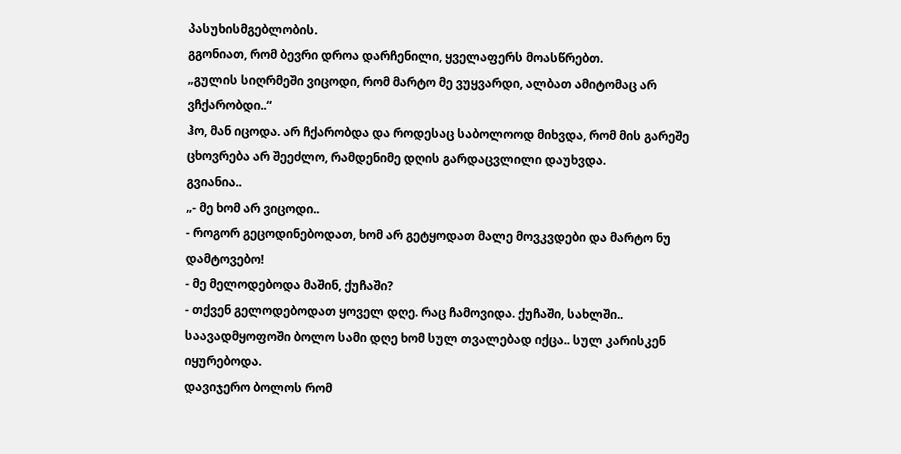პასუხისმგებლობის.
გგონიათ, რომ ბევრი დროა დარჩენილი, ყველაფერს მოასწრებთ.
„გულის სიღრმეში ვიცოდი, რომ მარტო მე ვუყვარდი, ალბათ ამიტომაც არ ვჩქარობდი..“
ჰო, მან იცოდა. არ ჩქარობდა და როდესაც საბოლოოდ მიხვდა, რომ მის გარეშე ცხოვრება არ შეეძლო, რამდენიმე დღის გარდაცვლილი დაუხვდა.
გვიანია..
„- მე ხომ არ ვიცოდი..
- როგორ გეცოდინებოდათ, ხომ არ გეტყოდათ მალე მოვკვდები და მარტო ნუ დამტოვებო!
- მე მელოდებოდა მაშინ, ქუჩაში?
- თქვენ გელოდებოდათ ყოველ დღე. რაც ჩამოვიდა. ქუჩაში, სახლში..
საავადმყოფოში ბოლო სამი დღე ხომ სულ თვალებად იქცა.. სულ კარისკენ იყურებოდა.
დავიჯერო ბოლოს რომ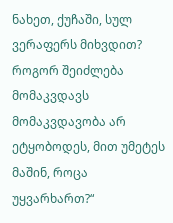ნახეთ, ქუჩაში, სულ ვერაფერს მიხვდით? როგორ შეიძლება მომაკვდავს მომაკვდავობა არ ეტყობოდეს, მით უმეტეს მაშინ, როცა უყვარხართ?“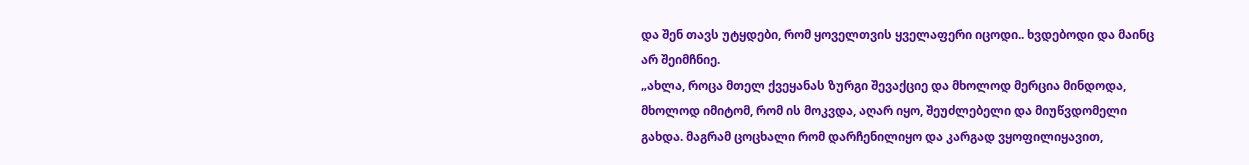და შენ თავს უტყდები, რომ ყოველთვის ყველაფერი იცოდი.. ხვდებოდი და მაინც არ შეიმჩნიე.
„ახლა, როცა მთელ ქვეყანას ზურგი შევაქციე და მხოლოდ მერცია მინდოდა, მხოლოდ იმიტომ, რომ ის მოკვდა, აღარ იყო, შეუძლებელი და მიუწვდომელი გახდა. მაგრამ ცოცხალი რომ დარჩენილიყო და კარგად ვყოფილიყავით,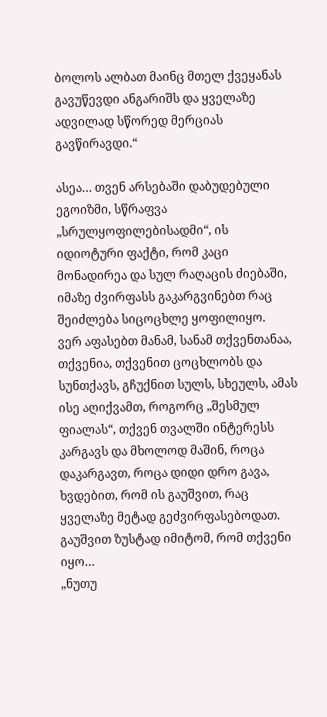ბოლოს ალბათ მაინც მთელ ქვეყანას გავუწევდი ანგარიშს და ყველაზე ადვილად სწორედ მერციას გავწირავდი.“

ასეა… თვენ არსებაში დაბუდებული ეგოიზმი, სწრაფვა „სრულყოფილებისადმი“, ის იდიოტური ფაქტი, რომ კაცი მონადირეა და სულ რაღაცის ძიებაში, იმაზე ძვირფასს გაკარგვინებთ რაც შეიძლება სიცოცხლე ყოფილიყო.
ვერ აფასებთ მანამ, სანამ თქვენთანაა, თქვენია, თქვენით ცოცხლობს და სუნთქავს, გჩუქნით სულს, სხეულს, ამას ისე აღიქვამთ, როგორც „შესმულ ფიალას“, თქვენ თვალში ინტერესს კარგავს და მხოლოდ მაშინ, როცა დაკარგავთ, როცა დიდი დრო გავა, ხვდებით, რომ ის გაუშვით, რაც ყველაზე მეტად გეძვირფასებოდათ. გაუშვით ზუსტად იმიტომ, რომ თქვენი იყო…
„ნუთუ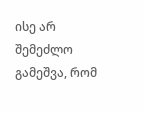ისე არ შემეძლო გამეშვა, რომ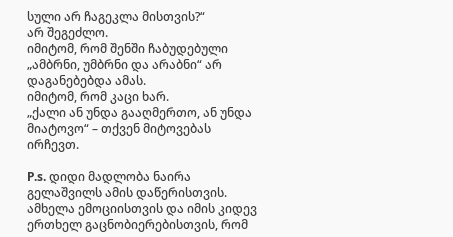სული არ ჩაგეკლა მისთვის?“
არ შეგეძლო.
იმიტომ, რომ შენში ჩაბუდებული „ამბრნი, უმბრნი და არაბნი“ არ დაგანებებდა ამას.
იმიტომ, რომ კაცი ხარ.
„ქალი ან უნდა გააღმერთო, ან უნდა მიატოვო“ – თქვენ მიტოვებას ირჩევთ.

P.s. დიდი მადლობა ნაირა გელაშვილს ამის დაწერისთვის.
ამხელა ემოციისთვის და იმის კიდევ ერთხელ გაცნობიერებისთვის, რომ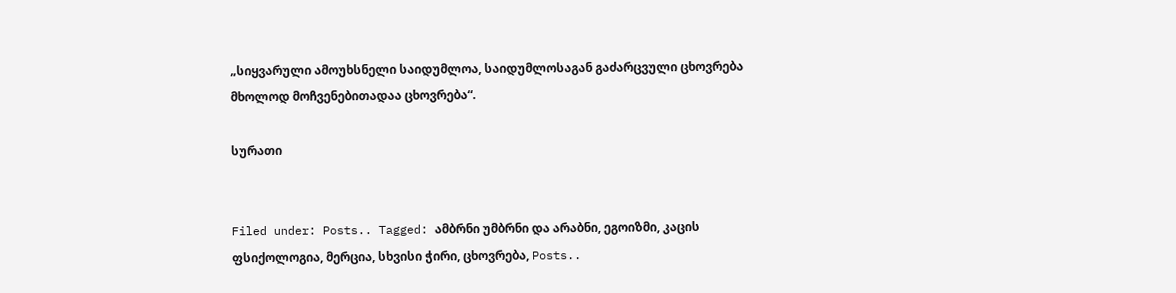„სიყვარული ამოუხსნელი საიდუმლოა, საიდუმლოსაგან გაძარცვული ცხოვრება
მხოლოდ მოჩვენებითადაა ცხოვრება“.

სურათი


Filed under: Posts.. Tagged: ამბრნი უმბრნი და არაბნი, ეგოიზმი, კაცის ფსიქოლოგია, მერცია, სხვისი ჭირი, ცხოვრება, Posts..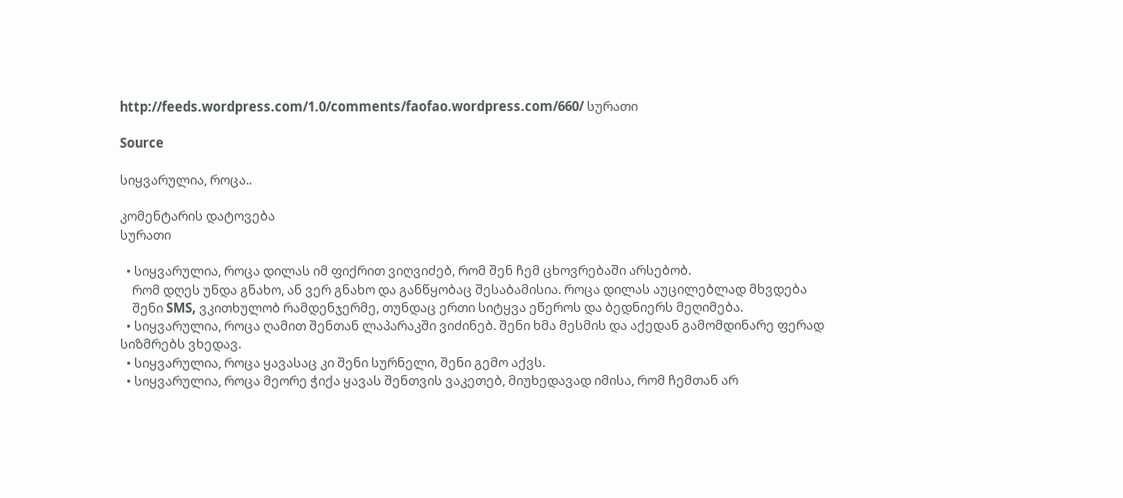http://feeds.wordpress.com/1.0/comments/faofao.wordpress.com/660/ სურათი

Source

სიყვარულია, როცა..

კომენტარის დატოვება
სურათი

  • სიყვარულია, როცა დილას იმ ფიქრით ვიღვიძებ, რომ შენ ჩემ ცხოვრებაში არსებობ.
    რომ დღეს უნდა გნახო, ან ვერ გნახო და განწყობაც შესაბამისია. როცა დილას აუცილებლად მხვდება
    შენი SMS, ვკითხულობ რამდენჯერმე, თუნდაც ერთი სიტყვა ეწეროს და ბედნიერს მეღიმება.
  • სიყვარულია, როცა ღამით შენთან ლაპარაკში ვიძინებ. შენი ხმა მესმის და აქედან გამომდინარე ფერად სიზმრებს ვხედავ.
  • სიყვარულია, როცა ყავასაც კი შენი სურნელი, შენი გემო აქვს.
  • სიყვარულია, როცა მეორე ჭიქა ყავას შენთვის ვაკეთებ, მიუხედავად იმისა, რომ ჩემთან არ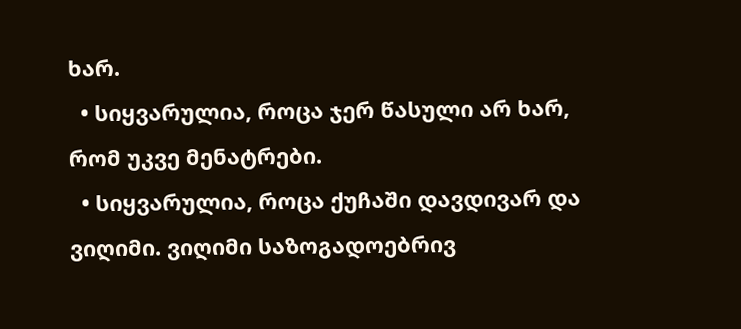ხარ.
  • სიყვარულია, როცა ჯერ წასული არ ხარ, რომ უკვე მენატრები.
  • სიყვარულია, როცა ქუჩაში დავდივარ და ვიღიმი. ვიღიმი საზოგადოებრივ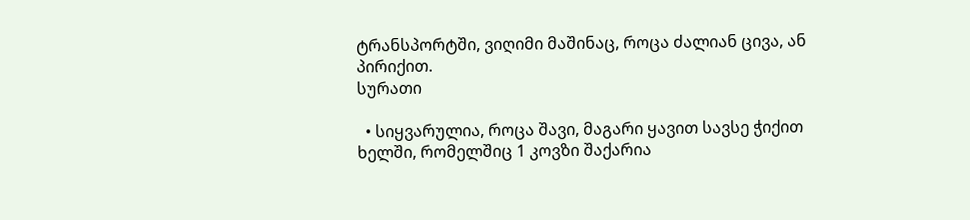ტრანსპორტში, ვიღიმი მაშინაც, როცა ძალიან ცივა, ან პირიქით.
სურათი

  • სიყვარულია, როცა შავი, მაგარი ყავით სავსე ჭიქით ხელში, რომელშიც 1 კოვზი შაქარია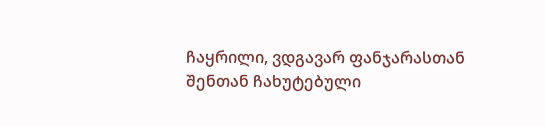ჩაყრილი, ვდგავარ ფანჯარასთან შენთან ჩახუტებული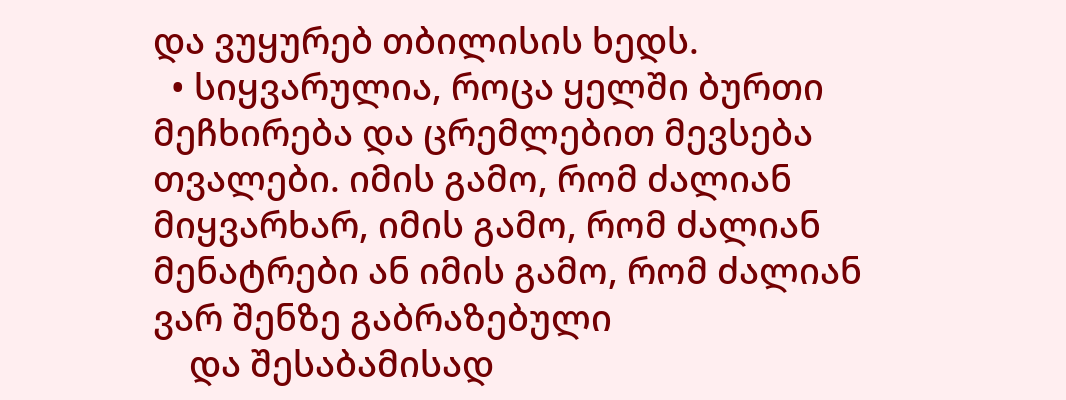და ვუყურებ თბილისის ხედს.
  • სიყვარულია, როცა ყელში ბურთი მეჩხირება და ცრემლებით მევსება თვალები. იმის გამო, რომ ძალიან მიყვარხარ, იმის გამო, რომ ძალიან მენატრები ან იმის გამო, რომ ძალიან ვარ შენზე გაბრაზებული
    და შესაბამისად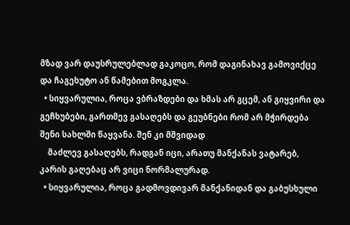მზად ვარ დაუსრულებლად გაკოცო, რომ დაგინახავ გამოვიქცე და ჩაგეხუტო ან წამებით მოგკლა.
  • სიყვარულია, როცა ვბრაზდები და ხმას არ გცემ, ან გიყვირი და გეჩხუბები, გართმევ გასაღებს და გეუბნები რომ არ მჭირდება შენი სახლში წაყვანა. შენ კი მშვიდად
    მაძლევ გასაღებს, რადგან იცი, არათუ მანქანას ვატარებ, კარის გაღებაც არ ვიცი ნორმალურად.
  • სიყვარულია, როცა გადმოვდივარ მანქანიდან და გაბუსხული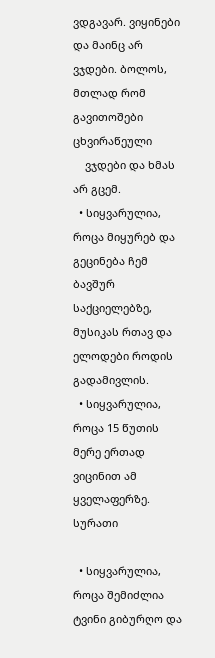ვდგავარ. ვიყინები და მაინც არ ვჯდები. ბოლოს, მთლად რომ გავითოშები ცხვირაწეული
    ვჯდები და ხმას არ გცემ.
  • სიყვარულია, როცა მიყურებ და გეცინება ჩემ ბავშურ საქციელებზე, მუსიკას რთავ და ელოდები როდის გადამივლის.
  • სიყვარულია, როცა 15 წუთის მერე ერთად ვიცინით ამ ყველაფერზე.
სურათი

  • სიყვარულია, როცა შემიძლია ტვინი გიბურღო და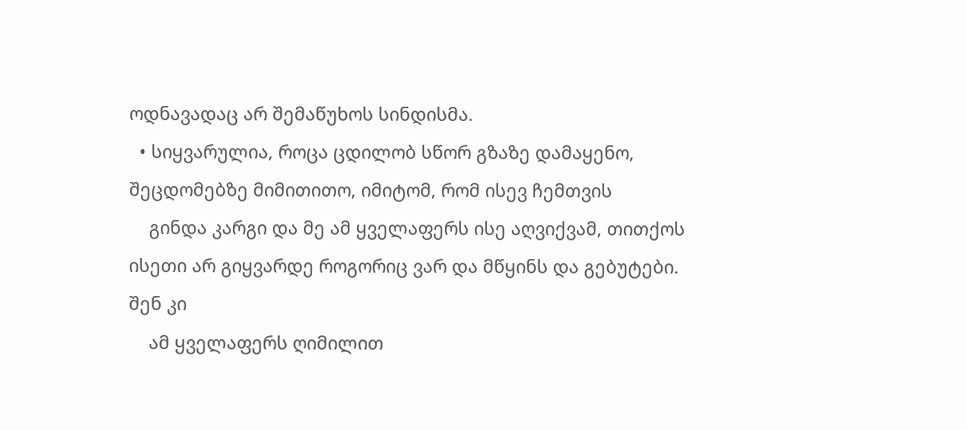ოდნავადაც არ შემაწუხოს სინდისმა.
  • სიყვარულია, როცა ცდილობ სწორ გზაზე დამაყენო, შეცდომებზე მიმითითო, იმიტომ, რომ ისევ ჩემთვის
    გინდა კარგი და მე ამ ყველაფერს ისე აღვიქვამ, თითქოს ისეთი არ გიყვარდე როგორიც ვარ და მწყინს და გებუტები. შენ კი
    ამ ყველაფერს ღიმილით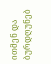ითმენ და ბურდღუნებ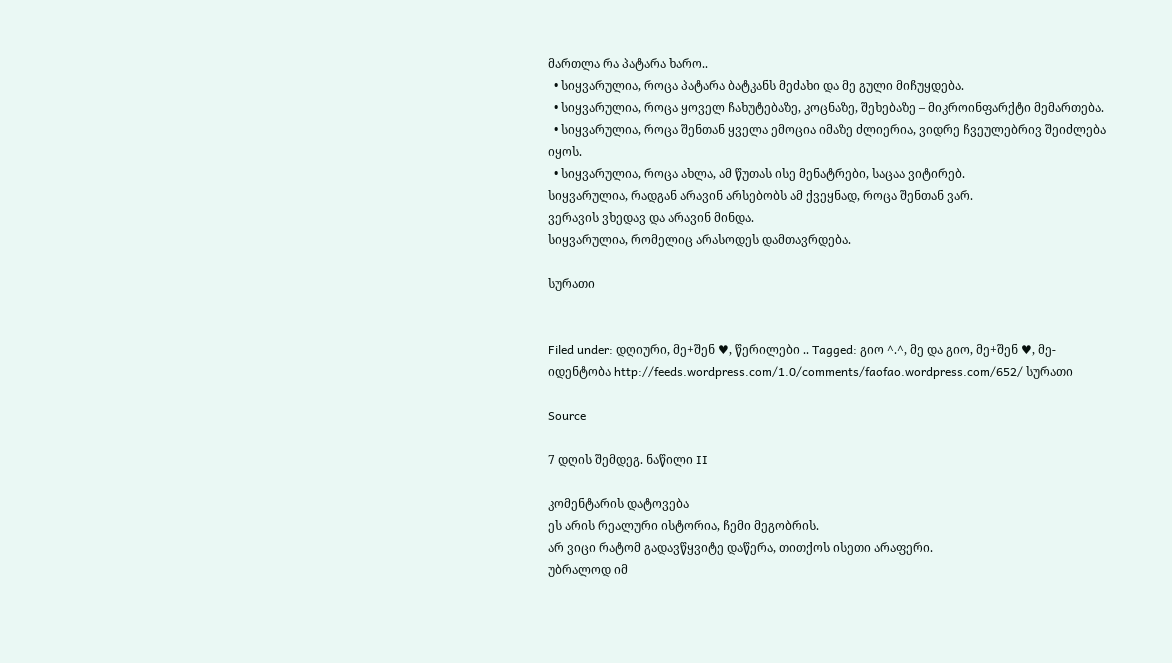მართლა რა პატარა ხარო..
  • სიყვარულია, როცა პატარა ბატკანს მეძახი და მე გული მიჩუყდება.
  • სიყვარულია, როცა ყოველ ჩახუტებაზე, კოცნაზე, შეხებაზე – მიკროინფარქტი მემართება.
  • სიყვარულია, როცა შენთან ყველა ემოცია იმაზე ძლიერია, ვიდრე ჩვეულებრივ შეიძლება იყოს.
  • სიყვარულია, როცა ახლა, ამ წუთას ისე მენატრები, საცაა ვიტირებ.
სიყვარულია, რადგან არავინ არსებობს ამ ქვეყნად, როცა შენთან ვარ.
ვერავის ვხედავ და არავინ მინდა.
სიყვარულია, რომელიც არასოდეს დამთავრდება.

სურათი


Filed under: დღიური, მე+შენ ♥, წერილები .. Tagged: გიო ^.^, მე და გიო, მე+შენ ♥, მე-იდენტობა http://feeds.wordpress.com/1.0/comments/faofao.wordpress.com/652/ სურათი

Source

7 დღის შემდეგ. ნაწილი II

კომენტარის დატოვება
ეს არის რეალური ისტორია, ჩემი მეგობრის.
არ ვიცი რატომ გადავწყვიტე დაწერა, თითქოს ისეთი არაფერი.
უბრალოდ იმ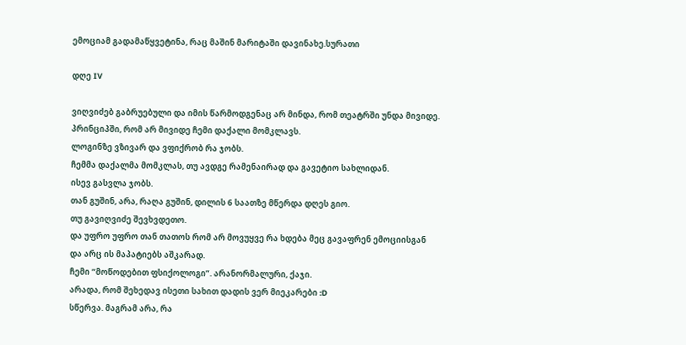ემოციამ გადამაწყვეტინა, რაც მაშინ მარიტაში დავინახე.სურათი

დღე IV

ვიღვიძებ გაბრუებული და იმის წარმოდგენაც არ მინდა, რომ თეატრში უნდა მივიდე.
პრინციპში, რომ არ მივიდე ჩემი დაქალი მომკლავს.
ლოგინზე ვზივარ და ვფიქრობ რა ჯობს.
ჩემმა დაქალმა მომკლას, თუ ავდგე რამენაირად და გავეტიო სახლიდან.
ისევ გასვლა ჯობს.
თან გუშინ, არა, რაღა გუშინ, დილის 6 საათზე მწერდა დღეს გიო.
თუ გავიღვიძე შევხვდეთო.
და უფრო უფრო თან თათოს რომ არ მოვუყვე რა ხდება მეც გავაფრენ ემოციისგან
და არც ის მაპატიებს აშკარად.
ჩემი “მოწოდებით ფსიქოლოგი”. არანორმალური, ქაჯი.
არადა, რომ შეხედავ ისეთი სახით დადის ვერ მიეკარები :D
სწერვა. მაგრამ არა, რა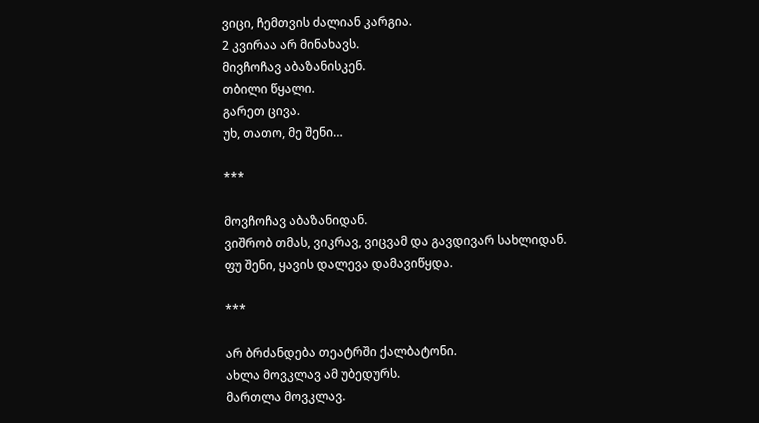ვიცი, ჩემთვის ძალიან კარგია.
2 კვირაა არ მინახავს.
მივჩოჩავ აბაზანისკენ.
თბილი წყალი.
გარეთ ცივა.
უხ, თათო, მე შენი…

***

მოვჩოჩავ აბაზანიდან.
ვიშრობ თმას, ვიკრავ, ვიცვამ და გავდივარ სახლიდან.
ფუ შენი, ყავის დალევა დამავიწყდა.

***

არ ბრძანდება თეატრში ქალბატონი.
ახლა მოვკლავ ამ უბედურს.
მართლა მოვკლავ.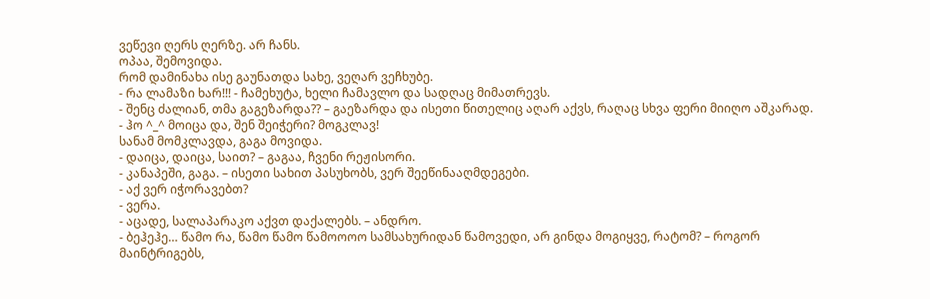ვეწევი ღერს ღერზე. არ ჩანს.
ოპაა, შემოვიდა.
რომ დამინახა ისე გაუნათდა სახე, ვეღარ ვეჩხუბე.
- რა ლამაზი ხარ!!! - ჩამეხუტა, ხელი ჩამავლო და სადღაც მიმათრევს.
- შენც ძალიან, თმა გაგეზარდა?? – გაეზარდა და ისეთი წითელიც აღარ აქვს, რაღაც სხვა ფერი მიიღო აშკარად.
- ჰო ^_^ მოიცა და, შენ შეიჭერი? მოგკლავ!
სანამ მომკლავდა, გაგა მოვიდა.
- დაიცა, დაიცა, საით? – გაგაა, ჩვენი რეჟისორი.
- კანაპეში, გაგა. – ისეთი სახით პასუხობს, ვერ შეეწინააღმდეგები.
- აქ ვერ იჭორავებთ?
- ვერა.
- აცადე, სალაპარაკო აქვთ დაქალებს. – ანდრო.
- ბეჰეჰე… წამო რა, წამო წამო წამოოოო სამსახურიდან წამოვედი, არ გინდა მოგიყვე, რატომ? – როგორ მაინტრიგებს,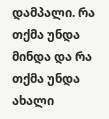დამპალი. რა თქმა უნდა მინდა და რა თქმა უნდა ახალი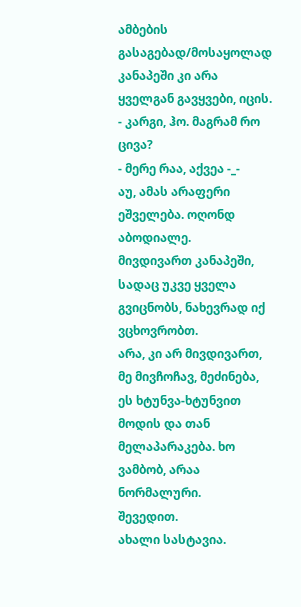ამბების გასაგებად/მოსაყოლად
კანაპეში კი არა ყველგან გავყვები, იცის.
- კარგი, ჰო. მაგრამ რო ცივა?
- მერე რაა, აქვეა -_-
აუ, ამას არაფერი ეშველება. ოღონდ აბოდიალე.
მივდივართ კანაპეში, სადაც უკვე ყველა გვიცნობს, ნახევრად იქ ვცხოვრობთ.
არა, კი არ მივდივართ, მე მივჩოჩავ, მეძინება, ეს ხტუნვა-ხტუნვით მოდის და თან მელაპარაკება. ხო ვამბობ, არაა ნორმალური.
შევედით.
ახალი სასტავია.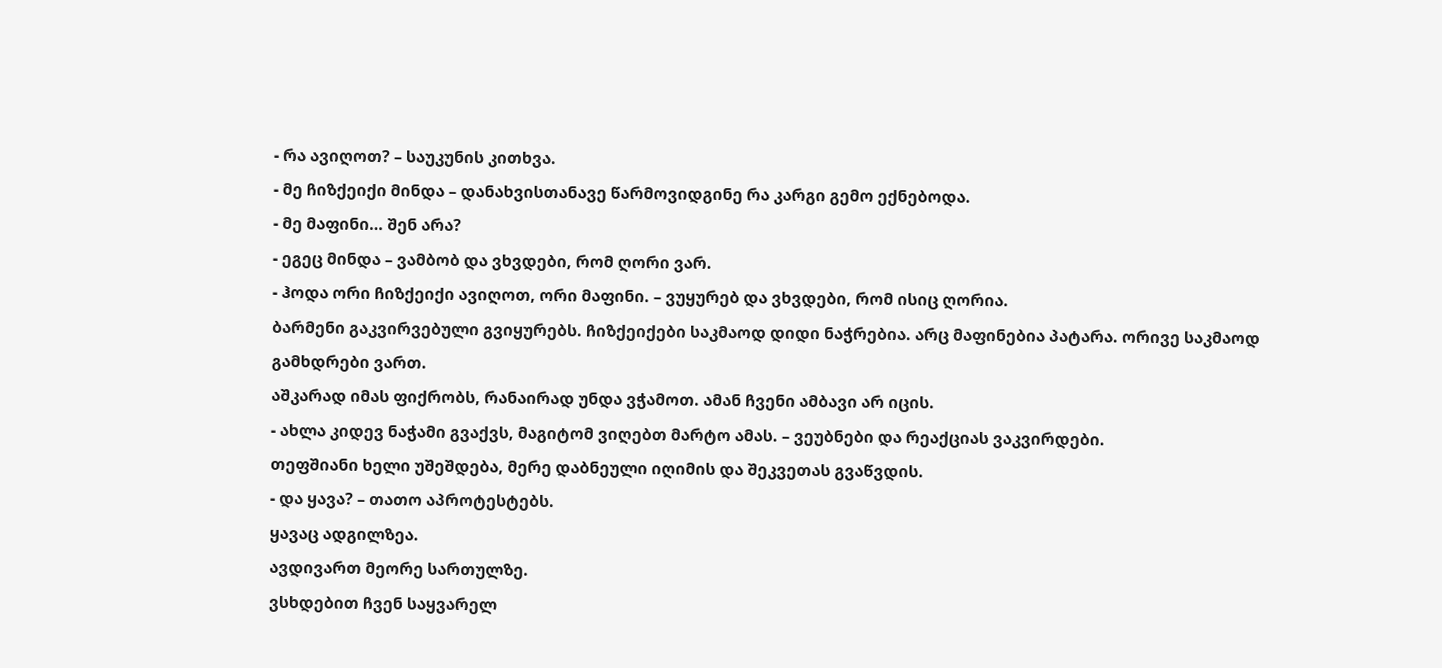- რა ავიღოთ? – საუკუნის კითხვა.
- მე ჩიზქეიქი მინდა – დანახვისთანავე წარმოვიდგინე რა კარგი გემო ექნებოდა.
- მე მაფინი… შენ არა?
- ეგეც მინდა – ვამბობ და ვხვდები, რომ ღორი ვარ.
- ჰოდა ორი ჩიზქეიქი ავიღოთ, ორი მაფინი. – ვუყურებ და ვხვდები, რომ ისიც ღორია.
ბარმენი გაკვირვებული გვიყურებს. ჩიზქეიქები საკმაოდ დიდი ნაჭრებია. არც მაფინებია პატარა. ორივე საკმაოდ გამხდრები ვართ.
აშკარად იმას ფიქრობს, რანაირად უნდა ვჭამოთ. ამან ჩვენი ამბავი არ იცის.
- ახლა კიდევ ნაჭამი გვაქვს, მაგიტომ ვიღებთ მარტო ამას. – ვეუბნები და რეაქციას ვაკვირდები.
თეფშიანი ხელი უშეშდება, მერე დაბნეული იღიმის და შეკვეთას გვაწვდის.
- და ყავა? – თათო აპროტესტებს.
ყავაც ადგილზეა.
ავდივართ მეორე სართულზე.
ვსხდებით ჩვენ საყვარელ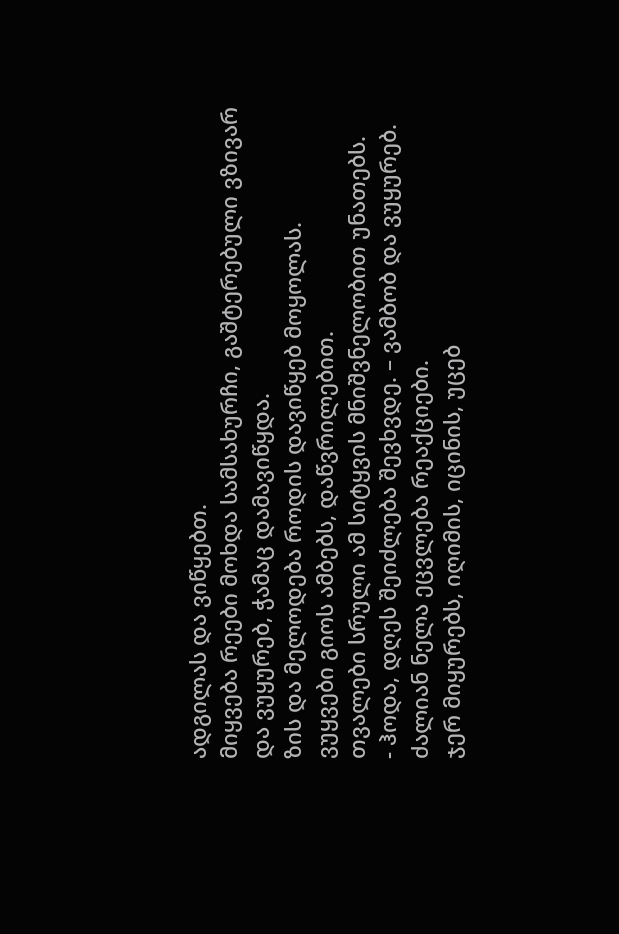ადგილას და ვიწყებთ.
მიყვება რეები მოხდა სამსახურჩი, გაშტერებული ვზივარ და ვუყურებ, ჭამაც დამავიწყდა.
ზის და მელოდება როდის დავიწყებ მოყოლას.
ვუყვები გიოს ამბებს, დაწვრილებით.
თვალები სრული ამ სიტყვის მნიშვნელობით უნათებს.
- ჰოდა, დღეს შეიძლება შევხვდე. – ვამბობ და ვუყურებ.
ძალიან ნელა ეცვლება რეაქციები.
ჯერ მიყურებს, იღიმის, იცინის, უცებ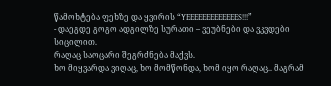წამოხტება ფეხზე და ყვირის “YEEEEEEEEEEEEES!!!”
- დაეგდე გოგო ადგილზე სურათი – ვეუბნები და ვკვდები სიცილით.
რაღაც საოცარი შეგრძნება მაქვს.
ხო მიყვარდა ვიღაც, ხო მომწონდა, ხომ იყო რაღაც.. მაგრამ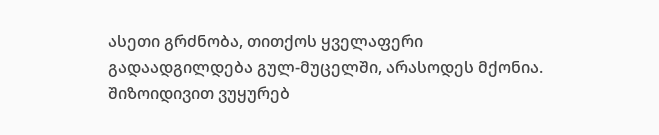ასეთი გრძნობა, თითქოს ყველაფერი
გადაადგილდება გულ-მუცელში, არასოდეს მქონია.
შიზოიდივით ვუყურებ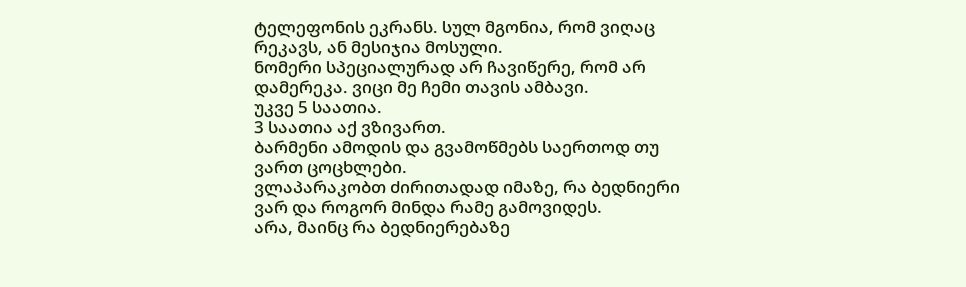ტელეფონის ეკრანს. სულ მგონია, რომ ვიღაც რეკავს, ან მესიჯია მოსული.
ნომერი სპეციალურად არ ჩავიწერე, რომ არ დამერეკა. ვიცი მე ჩემი თავის ამბავი.
უკვე 5 საათია.
3 საათია აქ ვზივართ.
ბარმენი ამოდის და გვამოწმებს საერთოდ თუ ვართ ცოცხლები.
ვლაპარაკობთ ძირითადად იმაზე, რა ბედნიერი ვარ და როგორ მინდა რამე გამოვიდეს.
არა, მაინც რა ბედნიერებაზე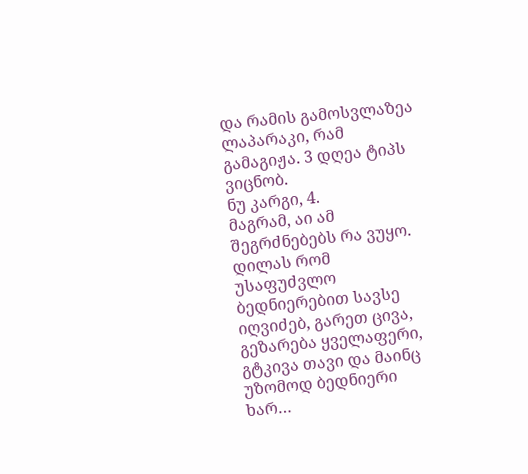და რამის გამოსვლაზეა ლაპარაკი, რამ გამაგიჟა. 3 დღეა ტიპს ვიცნობ.
ნუ კარგი, 4.
მაგრამ, აი ამ შეგრძნებებს რა ვუყო.
დილას რომ უსაფუძვლო ბედნიერებით სავსე იღვიძებ, გარეთ ცივა, გეზარება ყველაფერი, გტკივა თავი და მაინც
უზომოდ ბედნიერი ხარ…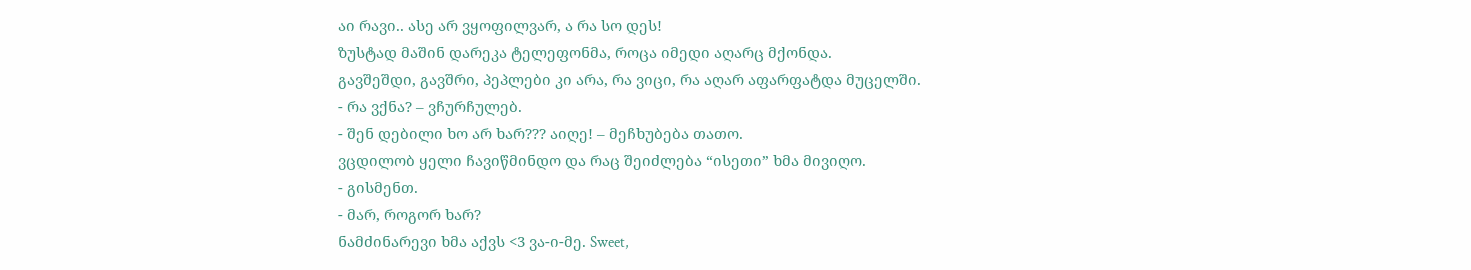აი რავი.. ასე არ ვყოფილვარ, ა რა სო დეს!
ზუსტად მაშინ დარეკა ტელეფონმა, როცა იმედი აღარც მქონდა.
გავშეშდი, გავშრი, პეპლები კი არა, რა ვიცი, რა აღარ აფარფატდა მუცელში.
- რა ვქნა? – ვჩურჩულებ.
- შენ დებილი ხო არ ხარ??? აიღე! – მეჩხუბება თათო.
ვცდილობ ყელი ჩავიწმინდო და რაც შეიძლება “ისეთი” ხმა მივიღო.
- გისმენთ.
- მარ, როგორ ხარ?
ნამძინარევი ხმა აქვს <3 ვა-ი-მე. Sweet,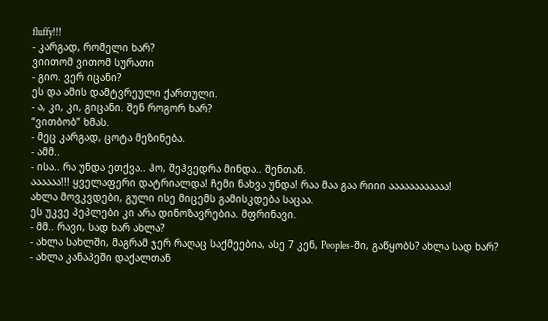fluffy!!!
- კარგად, რომელი ხარ?
ვიითომ ვითომ სურათი
- გიო. ვერ იცანი?
ეს და ამის დამტვრეული ქართული.
- ა, კი, კი, გიცანი. შენ როგორ ხარ?
“ვითბობ” ხმას.
- მეც კარგად, ცოტა მეზინება.
- ამმ..
- ისა.. რა უნდა ეთქვა.. ჰო, შეჰვედრა მინდა.. შენთან.
აააააა!!! ყველაფერი დატრიალდა! ჩემი ნახვა უნდა! რაა მაა გაა რიიი აააააააააააა!
ახლა მოვკვდები, გული ისე მიცემს გამისკდება საცაა.
ეს უკვე პეპლები კი არა დინოზავრებია. მფრინავი.
- მმ.. რავი, სად ხარ ახლა?
- ახლა სახლში, მაგრამ ჯერ რაღაც საქმეებია, ასე 7 კენ, Peoples-ში, გაწყობს? ახლა სად ხარ?
- ახლა კანაპეში დაქალთან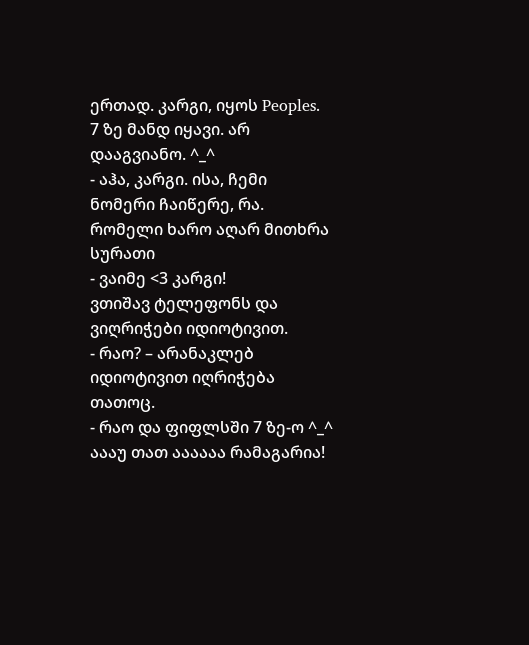ერთად. კარგი, იყოს Peoples. 7 ზე მანდ იყავი. არ დააგვიანო. ^_^
- აჰა, კარგი. ისა, ჩემი ნომერი ჩაიწერე, რა. რომელი ხარო აღარ მითხრა სურათი
- ვაიმე <3 კარგი!
ვთიშავ ტელეფონს და ვიღრიჭები იდიოტივით.
- რაო? – არანაკლებ იდიოტივით იღრიჭება თათოც.
- რაო და ფიფლსში 7 ზე-ო ^_^ აააუ თათ აააააა რამაგარია!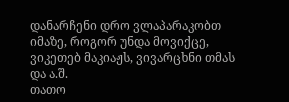დანარჩენი დრო ვლაპარაკობთ იმაზე, როგორ უნდა მოვიქცე, ვიკეთებ მაკიაჟს, ვივარცხნი თმას და ა.შ.
თათო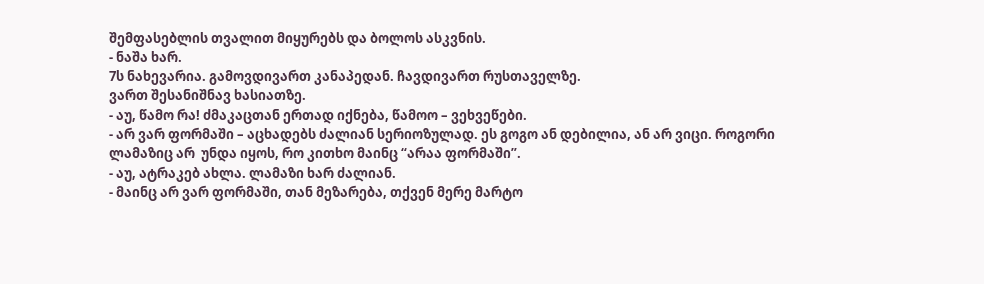შემფასებლის თვალით მიყურებს და ბოლოს ასკვნის.
- ნაშა ხარ.
7ს ნახევარია. გამოვდივართ კანაპედან. ჩავდივართ რუსთაველზე.
ვართ შესანიშნავ ხასიათზე.
- აუ, წამო რა! ძმაკაცთან ერთად იქნება, წამოო – ვეხვეწები.
- არ ვარ ფორმაში – აცხადებს ძალიან სერიოზულად. ეს გოგო ან დებილია, ან არ ვიცი. როგორი ლამაზიც არ  უნდა იყოს, რო კითხო მაინც “არაა ფორმაში”.
- აუ, ატრაკებ ახლა. ლამაზი ხარ ძალიან.
- მაინც არ ვარ ფორმაში, თან მეზარება, თქვენ მერე მარტო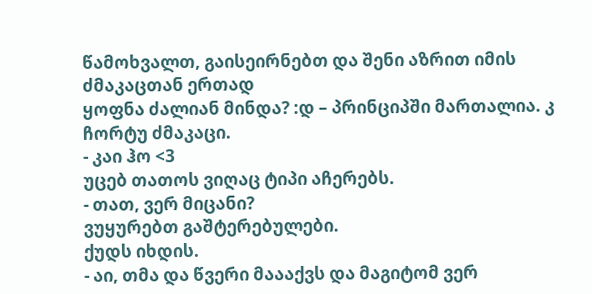წამოხვალთ, გაისეირნებთ და შენი აზრით იმის ძმაკაცთან ერთად
ყოფნა ძალიან მინდა? :დ – პრინციპში მართალია. კ ჩორტუ ძმაკაცი.
- კაი ჰო <3
უცებ თათოს ვიღაც ტიპი აჩერებს.
- თათ, ვერ მიცანი?
ვუყურებთ გაშტერებულები.
ქუდს იხდის.
- აი, თმა და წვერი მაააქვს და მაგიტომ ვერ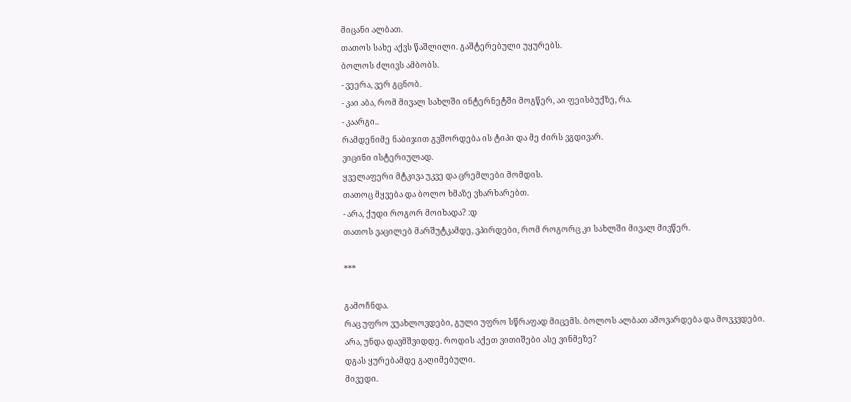მიცანი ალბათ.
თათოს სახე აქვს წაშლილი. გაშტერებული უყურებს.
ბოლოს ძლივს ამბობს.
- ვეერა, ვერ გცნობ.
- კაი აბა, რომ მივალ სახლში ინტერნეტში მოგწერ, აი ფეისბუქზე, რა.
- კაარგი..
რამდენიმე ნაბიჯით გვშორდება ის ტიპი და მე ძირს ვგდივარ.
ვიცინი ისტერიულად.
ყველაფერი მტკივა უკვე და ცრემლები მომდის.
თათოც მყვება და ბოლო ხმაზე ვხარხარებთ.
- არა, ქუდი როგორ მოიხადა? :დ
თათოს ვაცილებ მარშუტკამდე, ვპირდები, რომ როგორც კი სახლში მივალ მივწერ.

***

გამოჩნდა.
რაც უფრო ვუახლოვდები, გული უფრო სწრაფად მიცემს. ბოლოს ალბათ ამოვარდება და მოვკვდები.
არა, უნდა დავმშვიდდე. როდის აქეთ ვითიშები ასე ვინმეზე?
დგას ყურებამდე გაღიმებული.
მივედი.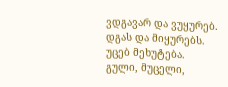ვდგავარ და ვუყურებ.
დგას და მიყურებს.
უცებ მეხუტება.
გული, მუცელი,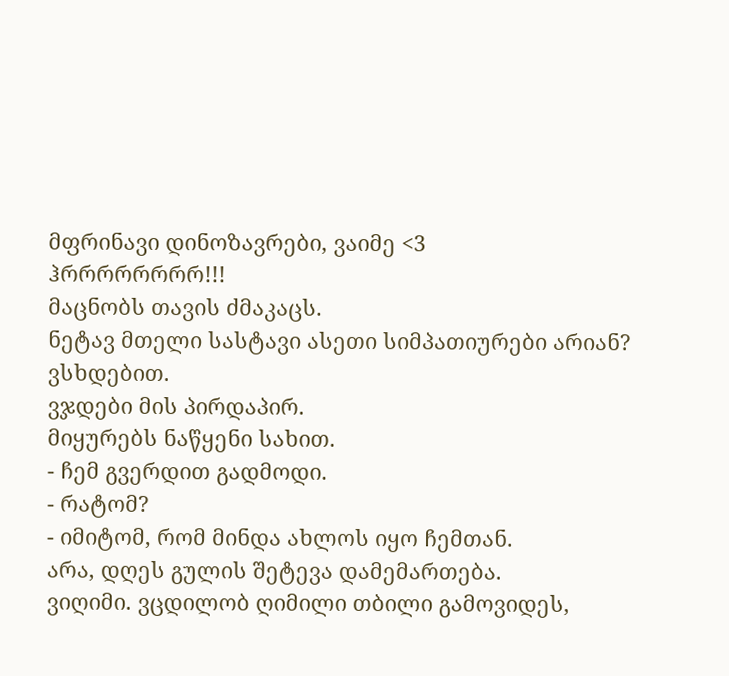მფრინავი დინოზავრები, ვაიმე <3
ჰრრრრრრრრ!!!
მაცნობს თავის ძმაკაცს.
ნეტავ მთელი სასტავი ასეთი სიმპათიურები არიან?
ვსხდებით.
ვჯდები მის პირდაპირ.
მიყურებს ნაწყენი სახით.
- ჩემ გვერდით გადმოდი.
- რატომ?
- იმიტომ, რომ მინდა ახლოს იყო ჩემთან.
არა, დღეს გულის შეტევა დამემართება.
ვიღიმი. ვცდილობ ღიმილი თბილი გამოვიდეს,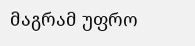მაგრამ უფრო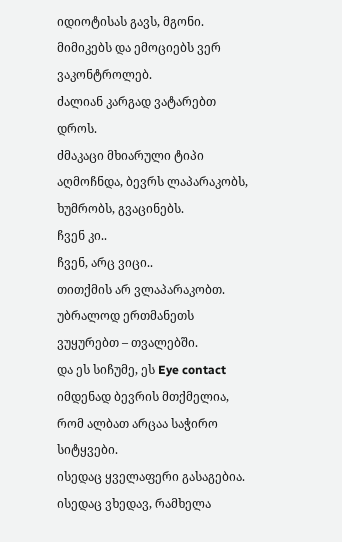იდიოტისას გავს, მგონი.
მიმიკებს და ემოციებს ვერ ვაკონტროლებ.
ძალიან კარგად ვატარებთ დროს.
ძმაკაცი მხიარული ტიპი აღმოჩნდა, ბევრს ლაპარაკობს, ხუმრობს, გვაცინებს.
ჩვენ კი..
ჩვენ, არც ვიცი..
თითქმის არ ვლაპარაკობთ.
უბრალოდ ერთმანეთს ვუყურებთ – თვალებში.
და ეს სიჩუმე, ეს Eye contact იმდენად ბევრის მთქმელია, რომ ალბათ არცაა საჭირო სიტყვები.
ისედაც ყველაფერი გასაგებია.
ისედაც ვხედავ, რამხელა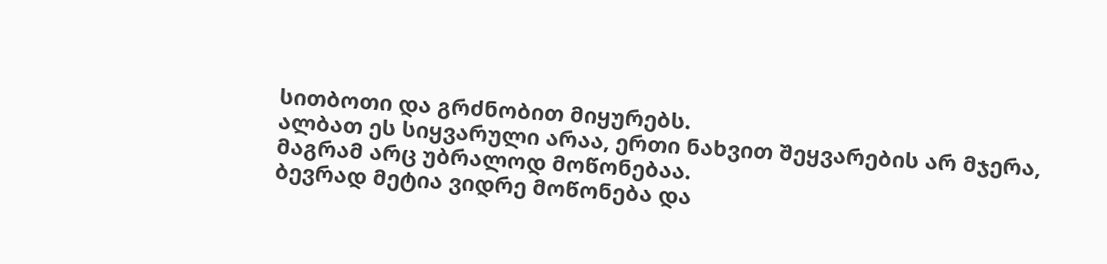სითბოთი და გრძნობით მიყურებს.
ალბათ ეს სიყვარული არაა, ერთი ნახვით შეყვარების არ მჯერა, მაგრამ არც უბრალოდ მოწონებაა.
ბევრად მეტია ვიდრე მოწონება და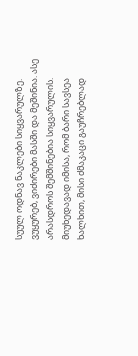სუულ ოდნავ ნაკლები სიყვარულზე.
ვუყურებ, ვიძირები მასში და მეშინია. ასე არასდროს შემშინებია სიყვარულის.
მიუხედავად იმისა, რომ ბარი სავსეა ხალხით, მისი ძმაკაცი გაუჩრებლად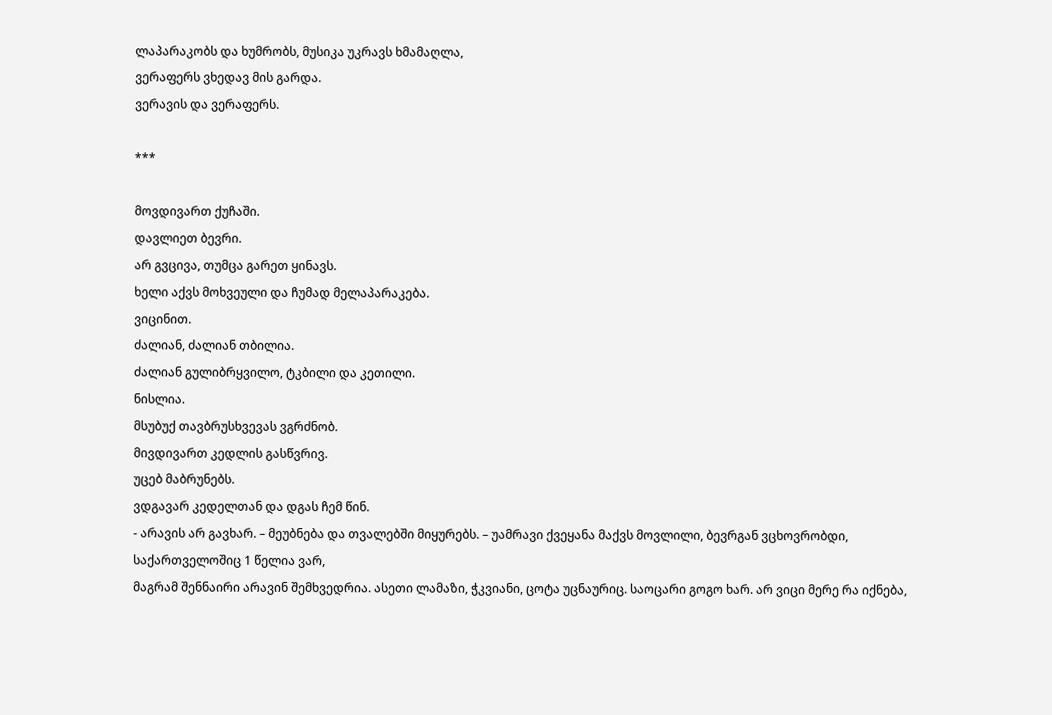ლაპარაკობს და ხუმრობს, მუსიკა უკრავს ხმამაღლა,
ვერაფერს ვხედავ მის გარდა.
ვერავის და ვერაფერს.

***

მოვდივართ ქუჩაში.
დავლიეთ ბევრი.
არ გვცივა, თუმცა გარეთ ყინავს.
ხელი აქვს მოხვეული და ჩუმად მელაპარაკება.
ვიცინით.
ძალიან, ძალიან თბილია.
ძალიან გულიბრყვილო, ტკბილი და კეთილი.
ნისლია.
მსუბუქ თავბრუსხვევას ვგრძნობ.
მივდივართ კედლის გასწვრივ.
უცებ მაბრუნებს.
ვდგავარ კედელთან და დგას ჩემ წინ.
- არავის არ გავხარ. – მეუბნება და თვალებში მიყურებს. – უამრავი ქვეყანა მაქვს მოვლილი, ბევრგან ვცხოვრობდი, საქართველოშიც 1 წელია ვარ,
მაგრამ შენნაირი არავინ შემხვედრია. ასეთი ლამაზი, ჭკვიანი, ცოტა უცნაურიც. საოცარი გოგო ხარ. არ ვიცი მერე რა იქნება,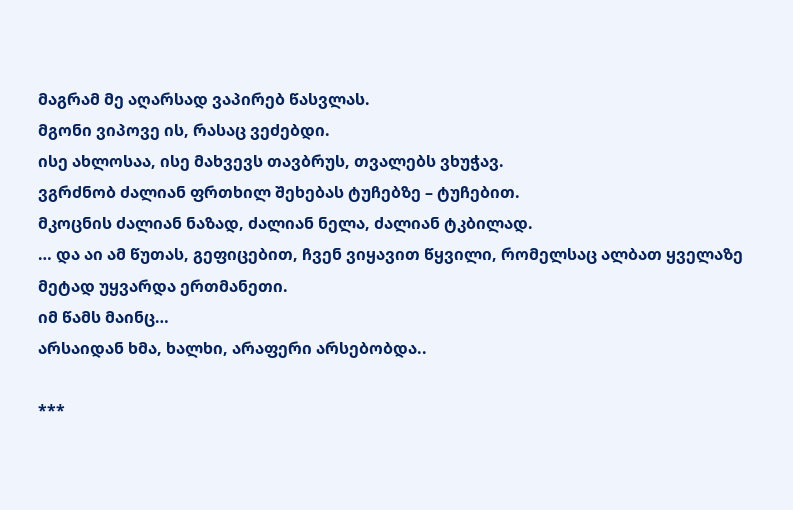მაგრამ მე აღარსად ვაპირებ წასვლას.
მგონი ვიპოვე ის, რასაც ვეძებდი.
ისე ახლოსაა, ისე მახვევს თავბრუს, თვალებს ვხუჭავ.
ვგრძნობ ძალიან ფრთხილ შეხებას ტუჩებზე – ტუჩებით.
მკოცნის ძალიან ნაზად, ძალიან ნელა, ძალიან ტკბილად.
… და აი ამ წუთას, გეფიცებით, ჩვენ ვიყავით წყვილი, რომელსაც ალბათ ყველაზე მეტად უყვარდა ერთმანეთი.
იმ წამს მაინც…
არსაიდან ხმა, ხალხი, არაფერი არსებობდა..

***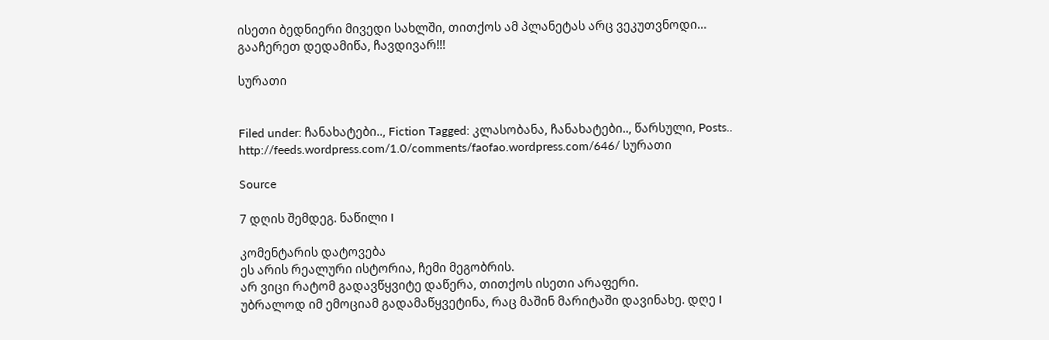ისეთი ბედნიერი მივედი სახლში, თითქოს ამ პლანეტას არც ვეკუთვნოდი…
გააჩერეთ დედამიწა, ჩავდივარ!!!

სურათი


Filed under: ჩანახატები.., Fiction Tagged: კლასობანა, ჩანახატები.., წარსული, Posts.. http://feeds.wordpress.com/1.0/comments/faofao.wordpress.com/646/ სურათი

Source

7 დღის შემდეგ. ნაწილი I

კომენტარის დატოვება
ეს არის რეალური ისტორია, ჩემი მეგობრის.
არ ვიცი რატომ გადავწყვიტე დაწერა, თითქოს ისეთი არაფერი.
უბრალოდ იმ ემოციამ გადამაწყვეტინა, რაც მაშინ მარიტაში დავინახე. დღე I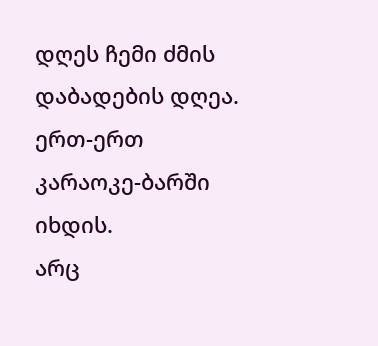დღეს ჩემი ძმის დაბადების დღეა.
ერთ-ერთ კარაოკე-ბარში იხდის.
არც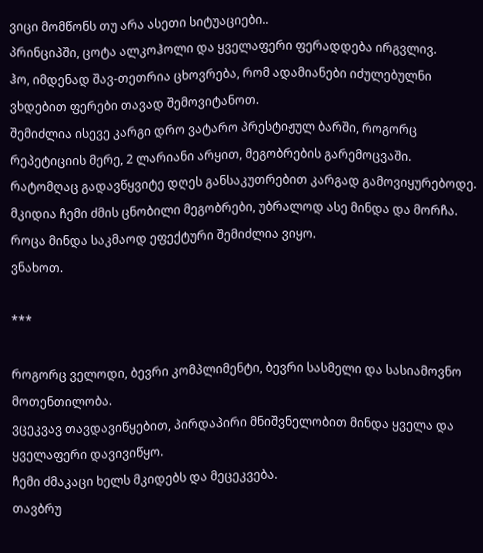ვიცი მომწონს თუ არა ასეთი სიტუაციები..
პრინციპში, ცოტა ალკოჰოლი და ყველაფერი ფერადდება ირგვლივ.
ჰო, იმდენად შავ-თეთრია ცხოვრება, რომ ადამიანები იძულებულნი ვხდებით ფერები თავად შემოვიტანოთ.
შემიძლია ისევე კარგი დრო ვატარო პრესტიჟულ ბარში, როგორც რეპეტიციის მერე, 2 ლარიანი არყით, მეგობრების გარემოცვაში.
რატომღაც გადავწყვიტე დღეს განსაკუთრებით კარგად გამოვიყურებოდე.
მკიდია ჩემი ძმის ცნობილი მეგობრები, უბრალოდ ასე მინდა და მორჩა.
როცა მინდა საკმაოდ ეფექტური შემიძლია ვიყო.
ვნახოთ.

***

როგორც ველოდი, ბევრი კომპლიმენტი, ბევრი სასმელი და სასიამოვნო მოთენთილობა.
ვცეკვავ თავდავიწყებით, პირდაპირი მნიშვნელობით მინდა ყველა და ყველაფერი დავივიწყო.
ჩემი ძმაკაცი ხელს მკიდებს და მეცეკვება.
თავბრუ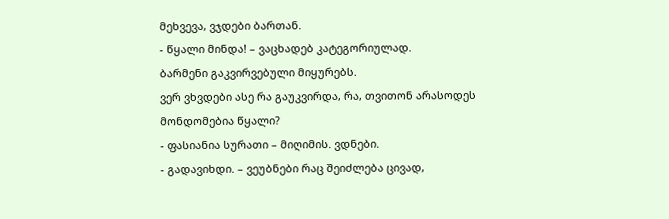მეხვევა, ვჯდები ბართან.
- წყალი მინდა! – ვაცხადებ კატეგორიულად.
ბარმენი გაკვირვებული მიყურებს.
ვერ ვხვდები ასე რა გაუკვირდა, რა, თვითონ არასოდეს მონდომებია წყალი?
- ფასიანია სურათი – მიღიმის. ვდნები.
- გადავიხდი. – ვეუბნები რაც შეიძლება ცივად,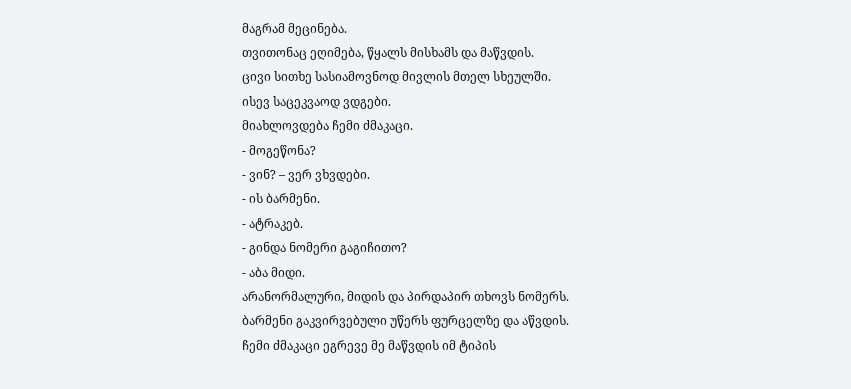მაგრამ მეცინება.
თვითონაც ეღიმება, წყალს მისხამს და მაწვდის.
ცივი სითხე სასიამოვნოდ მივლის მთელ სხეულში.
ისევ საცეკვაოდ ვდგები.
მიახლოვდება ჩემი ძმაკაცი.
- მოგეწონა?
- ვინ? – ვერ ვხვდები.
- ის ბარმენი.
- ატრაკებ.
- გინდა ნომერი გაგიჩითო?
- აბა მიდი.
არანორმალური, მიდის და პირდაპირ თხოვს ნომერს.
ბარმენი გაკვირვებული უწერს ფურცელზე და აწვდის.
ჩემი ძმაკაცი ეგრევე მე მაწვდის იმ ტიპის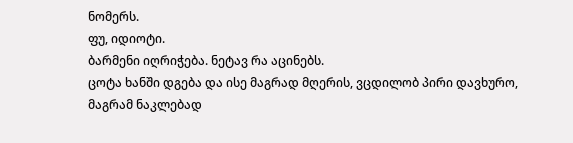ნომერს.
ფუ, იდიოტი.
ბარმენი იღრიჭება. ნეტავ რა აცინებს.
ცოტა ხანში დგება და ისე მაგრად მღერის, ვცდილობ პირი დავხურო, მაგრამ ნაკლებად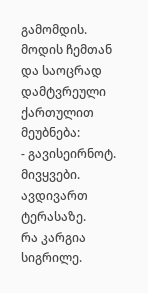გამომდის.
მოდის ჩემთან და საოცრად დამტვრეული ქართულით მეუბნება:
- გავისეირნოტ.
მივყვები.
ავდივართ ტერასაზე.
რა კარგია სიგრილე.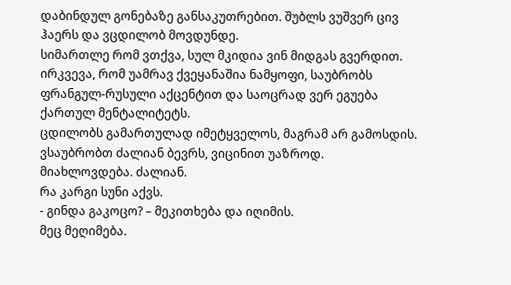დაბინდულ გონებაზე განსაკუთრებით. შუბლს ვუშვერ ცივ ჰაერს და ვცდილობ მოვდუნდე.
სიმართლე რომ ვთქვა, სულ მკიდია ვინ მიდგას გვერდით.
ირკვევა, რომ უამრავ ქვეყანაშია ნამყოფი, საუბრობს ფრანგულ-რუსული აქცენტით და საოცრად ვერ ეგუება ქართულ მენტალიტეტს.
ცდილობს გამართულად იმეტყველოს, მაგრამ არ გამოსდის.
ვსაუბრობთ ძალიან ბევრს, ვიცინით უაზროდ.
მიახლოვდება. ძალიან.
რა კარგი სუნი აქვს.
- გინდა გაკოცო? – მეკითხება და იღიმის.
მეც მეღიმება.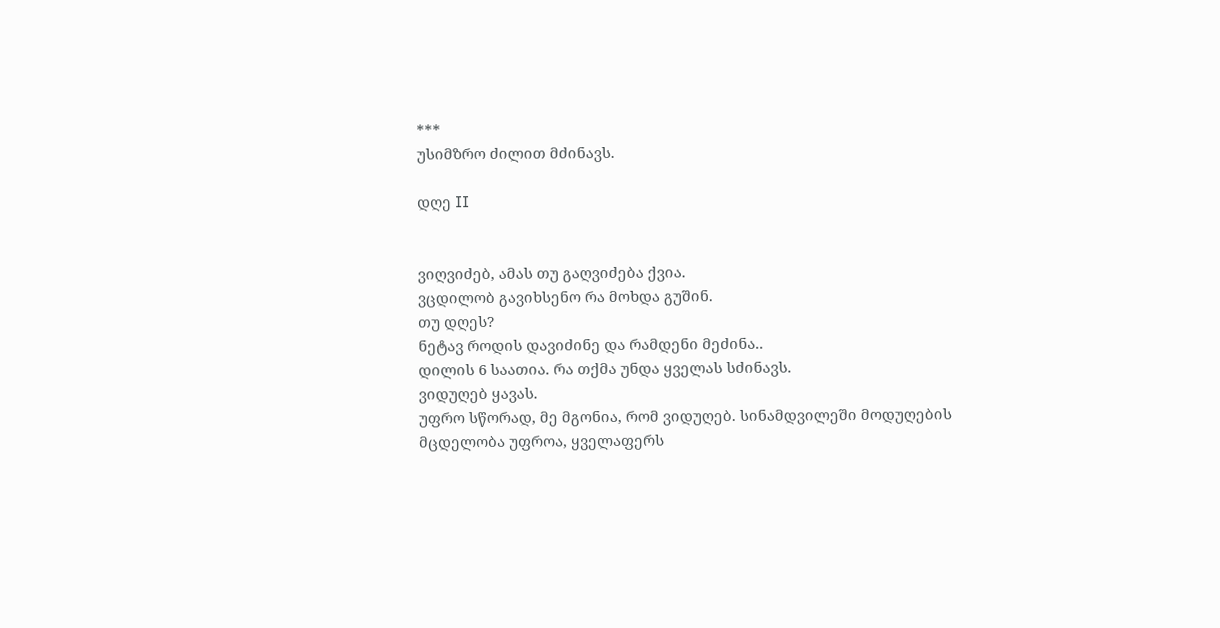***
უსიმზრო ძილით მძინავს.

დღე II


ვიღვიძებ, ამას თუ გაღვიძება ქვია.
ვცდილობ გავიხსენო რა მოხდა გუშინ.
თუ დღეს?
ნეტავ როდის დავიძინე და რამდენი მეძინა..
დილის 6 საათია. რა თქმა უნდა ყველას სძინავს.
ვიდუღებ ყავას.
უფრო სწორად, მე მგონია, რომ ვიდუღებ. სინამდვილეში მოდუღების მცდელობა უფროა, ყველაფერს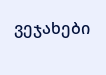ვეჯახები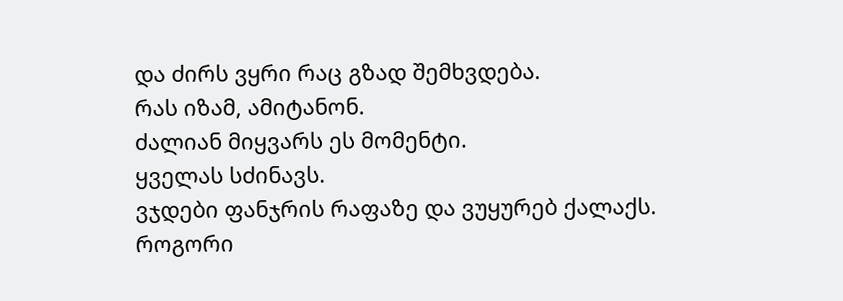და ძირს ვყრი რაც გზად შემხვდება.
რას იზამ, ამიტანონ.
ძალიან მიყვარს ეს მომენტი.
ყველას სძინავს.
ვჯდები ფანჯრის რაფაზე და ვუყურებ ქალაქს.
როგორი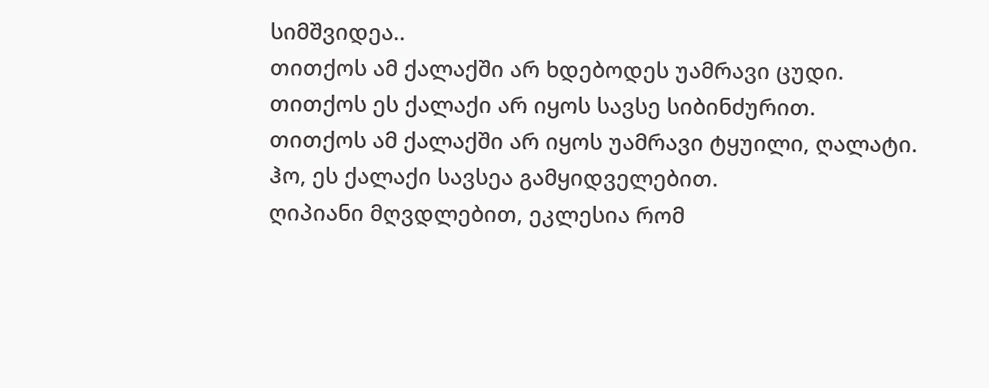სიმშვიდეა..
თითქოს ამ ქალაქში არ ხდებოდეს უამრავი ცუდი.
თითქოს ეს ქალაქი არ იყოს სავსე სიბინძურით.
თითქოს ამ ქალაქში არ იყოს უამრავი ტყუილი, ღალატი.
ჰო, ეს ქალაქი სავსეა გამყიდველებით.
ღიპიანი მღვდლებით, ეკლესია რომ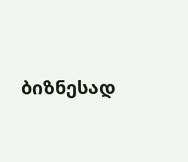ბიზნესად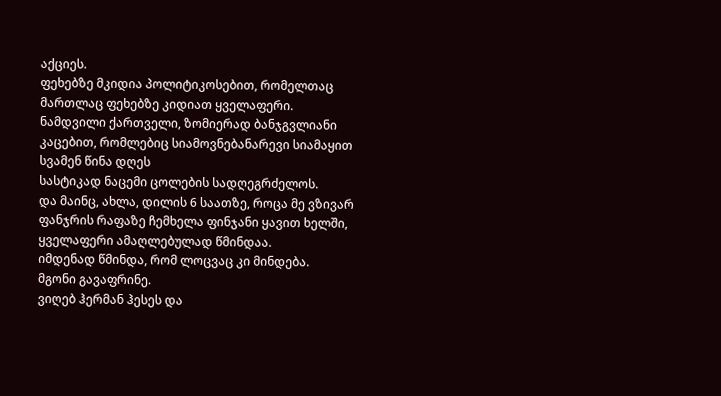აქციეს.
ფეხებზე მკიდია პოლიტიკოსებით, რომელთაც მართლაც ფეხებზე კიდიათ ყველაფერი.
ნამდვილი ქართველი, ზომიერად ბანჯგვლიანი კაცებით, რომლებიც სიამოვნებანარევი სიამაყით სვამენ წინა დღეს
სასტიკად ნაცემი ცოლების სადღეგრძელოს.
და მაინც, ახლა, დილის 6 საათზე, როცა მე ვზივარ ფანჯრის რაფაზე ჩემხელა ფინჯანი ყავით ხელში, ყველაფერი ამაღლებულად წმინდაა.
იმდენად წმინდა, რომ ლოცვაც კი მინდება.
მგონი გავაფრინე.
ვიღებ ჰერმან ჰესეს და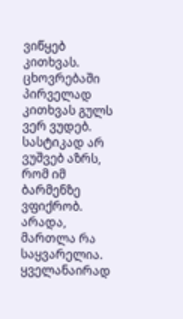ვიწყებ კითხვას.
ცხოვრებაში პირველად კითხვას გულს ვერ ვუდებ.
სასტიკად არ ვუშვებ აზრს, რომ იმ ბარმენზე ვფიქრობ.
არადა, მართლა რა საყვარელია.
ყველანაირად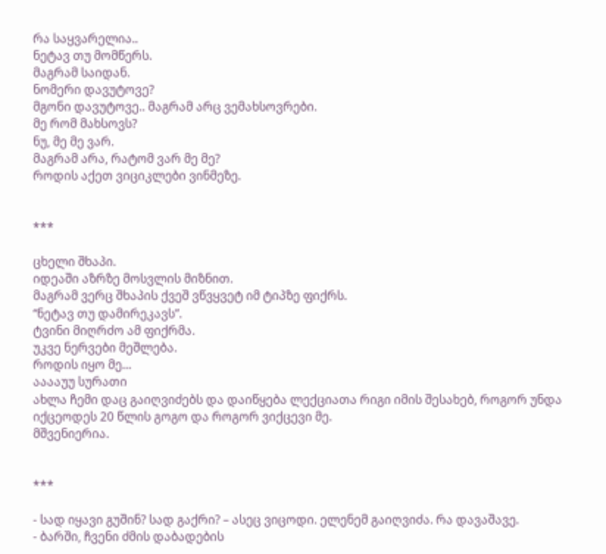რა საყვარელია..
ნეტავ თუ მომწერს.
მაგრამ საიდან.
ნომერი დავუტოვე?
მგონი დავუტოვე.. მაგრამ არც ვემახსოვრები.
მე რომ მახსოვს?
ნუ, მე მე ვარ.
მაგრამ არა, რატომ ვარ მე მე?
როდის აქეთ ვიციკლები ვინმეზე.


***

ცხელი შხაპი.
იდეაში აზრზე მოსვლის მიზნით.
მაგრამ ვერც შხაპის ქვეშ ვწვყვეტ იმ ტიპზე ფიქრს.
“ნეტავ თუ დამირეკავს”.
ტვინი მიღრძო ამ ფიქრმა.
უკვე ნერვები მეშლება.
როდის იყო მე…
ააააუუ სურათი
ახლა ჩემი დაც გაიღვიძებს და დაიწყება ლექციათა რიგი იმის შესახებ, როგორ უნდა იქცეოდეს 20 წლის გოგო და როგორ ვიქცევი მე.
მშვენიერია.


***

- სად იყავი გუშინ? სად გაქრი? – ასეც ვიცოდი. ელენემ გაიღვიძა. რა დავაშავე.
- ბარში, ჩვენი ძმის დაბადების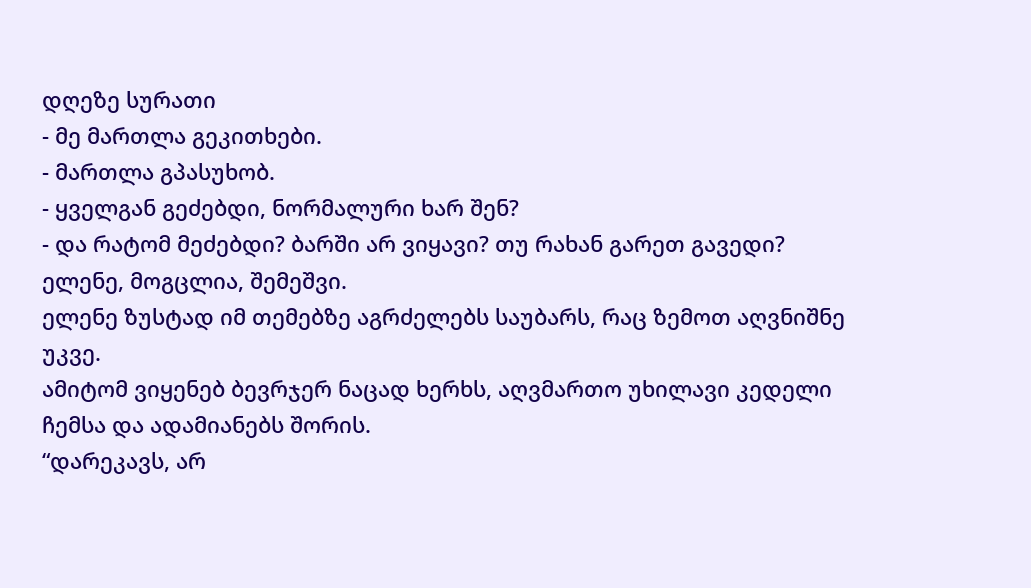დღეზე სურათი
- მე მართლა გეკითხები.
- მართლა გპასუხობ.
- ყველგან გეძებდი, ნორმალური ხარ შენ?
- და რატომ მეძებდი? ბარში არ ვიყავი? თუ რახან გარეთ გავედი? ელენე, მოგცლია, შემეშვი.
ელენე ზუსტად იმ თემებზე აგრძელებს საუბარს, რაც ზემოთ აღვნიშნე უკვე.
ამიტომ ვიყენებ ბევრჯერ ნაცად ხერხს, აღვმართო უხილავი კედელი ჩემსა და ადამიანებს შორის.
“დარეკავს, არ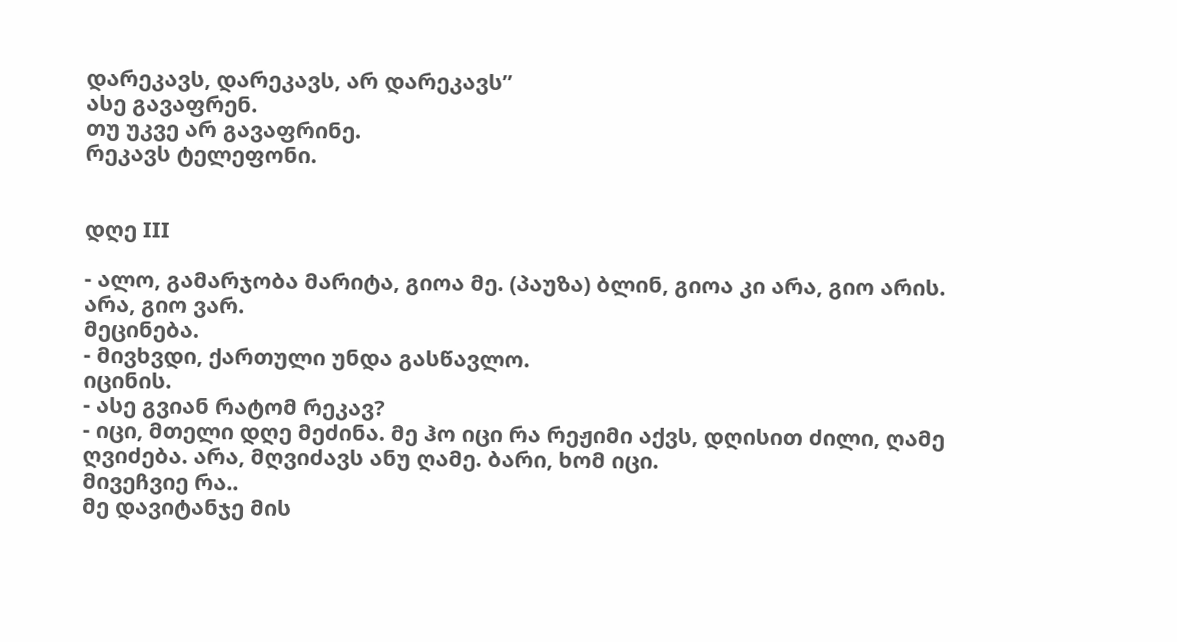დარეკავს, დარეკავს, არ დარეკავს”
ასე გავაფრენ.
თუ უკვე არ გავაფრინე.
რეკავს ტელეფონი.


დღე III

- ალო, გამარჯობა მარიტა, გიოა მე. (პაუზა) ბლინ, გიოა კი არა, გიო არის. არა, გიო ვარ.
მეცინება.
- მივხვდი, ქართული უნდა გასწავლო.
იცინის.
- ასე გვიან რატომ რეკავ?
- იცი, მთელი დღე მეძინა. მე ჰო იცი რა რეჟიმი აქვს, დღისით ძილი, ღამე ღვიძება. არა, მღვიძავს ანუ ღამე. ბარი, ხომ იცი.
მივეჩვიე რა..
მე დავიტანჯე მის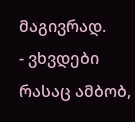მაგივრად.
- ვხვდები რასაც ამბობ,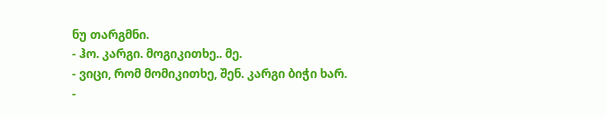ნუ თარგმნი.
- ჰო. კარგი. მოგიკითხე.. მე.
- ვიცი, რომ მომიკითხე, შენ. კარგი ბიჭი ხარ.
-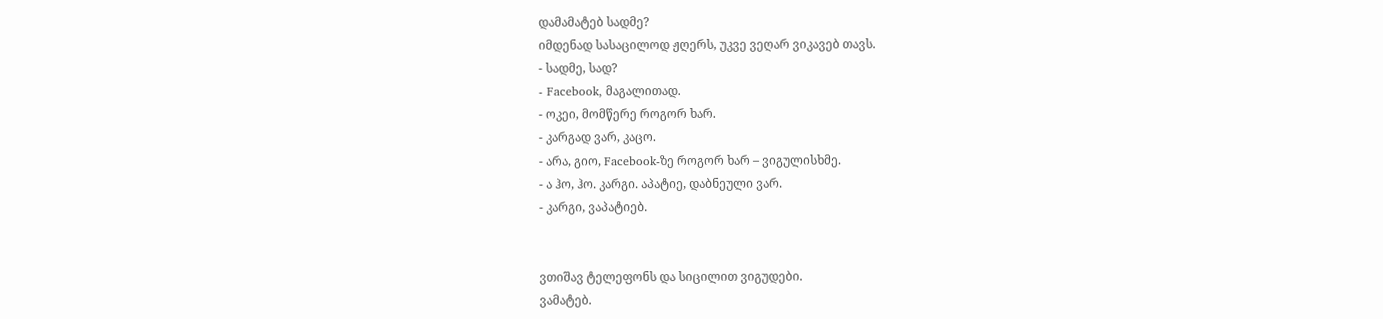დამამატებ სადმე?
იმდენად სასაცილოდ ჟღერს, უკვე ვეღარ ვიკავებ თავს.
- სადმე, სად?
- Facebook, მაგალითად.
- ოკეი, მომწერე როგორ ხარ.
- კარგად ვარ, კაცო.
- არა, გიო, Facebook-ზე როგორ ხარ – ვიგულისხმე.
- ა ჰო, ჰო. კარგი. აპატიე, დაბნეული ვარ.
- კარგი, ვაპატიებ.


ვთიშავ ტელეფონს და სიცილით ვიგუდები.
ვამატებ.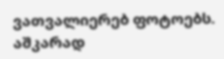ვათვალიერებ ფოტოებს.
აშკარად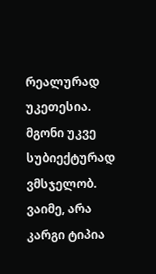რეალურად უკეთესია.
მგონი უკვე სუბიექტურად ვმსჯელობ.
ვაიმე, არა კარგი ტიპია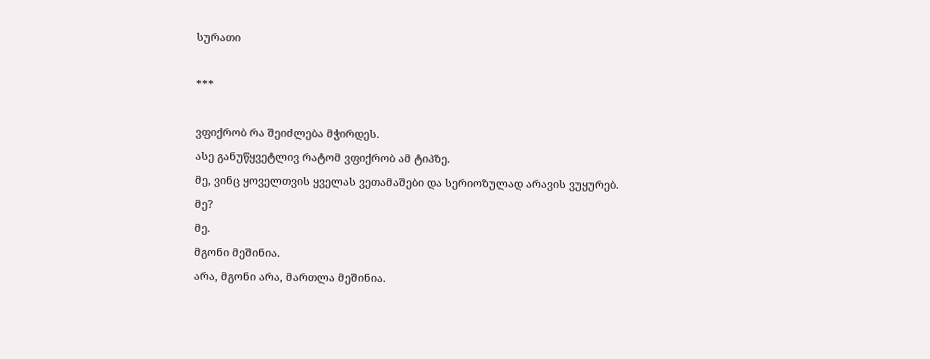სურათი

***

ვფიქრობ რა შეიძლება მჭირდეს.
ასე განუწყვეტლივ რატომ ვფიქრობ ამ ტიპზე.
მე, ვინც ყოველთვის ყველას ვეთამაშები და სერიოზულად არავის ვუყურებ.
მე?
მე.
მგონი მეშინია.
არა, მგონი არა, მართლა მეშინია.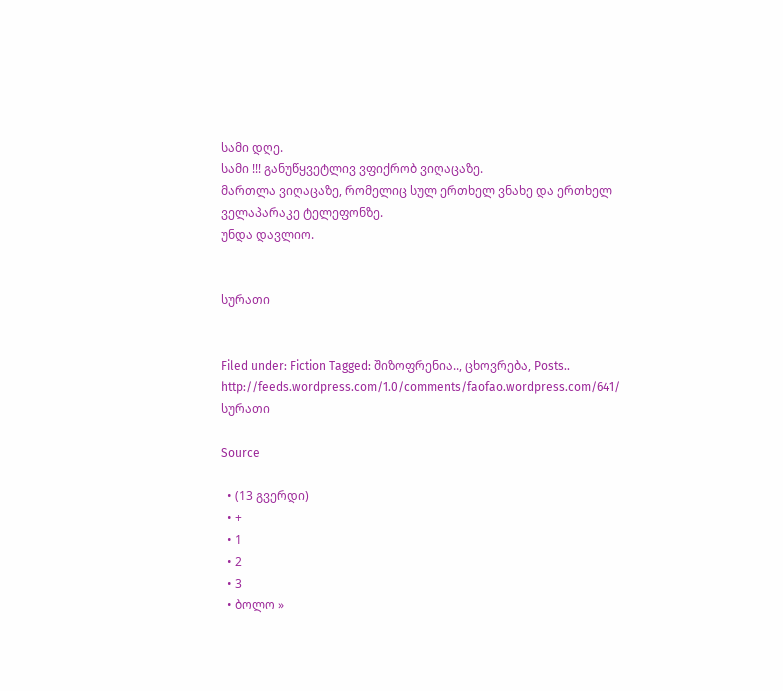სამი დღე.
სამი !!! განუწყვეტლივ ვფიქრობ ვიღაცაზე.
მართლა ვიღაცაზე, რომელიც სულ ერთხელ ვნახე და ერთხელ ველაპარაკე ტელეფონზე.
უნდა დავლიო.


სურათი


Filed under: Fiction Tagged: შიზოფრენია.., ცხოვრება, Posts.. http://feeds.wordpress.com/1.0/comments/faofao.wordpress.com/641/ სურათი

Source

  • (13 გვერდი)
  • +
  • 1
  • 2
  • 3
  • ბოლო »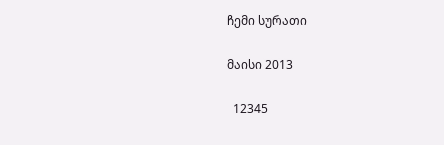ჩემი სურათი

მაისი 2013

  12345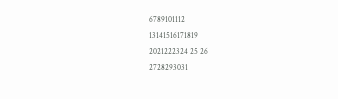6789101112
13141516171819
2021222324 25 26
2728293031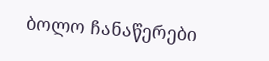ბოლო ჩანაწერები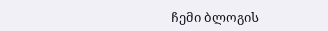ჩემი ბლოგის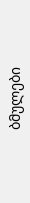ბმულები